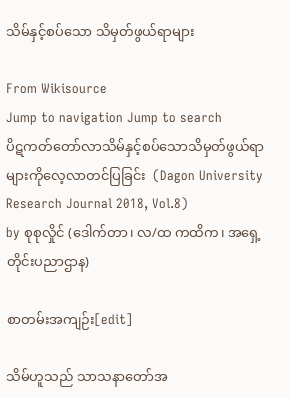သိမ်နှင့်စပ်သော သိမှတ်ဖွယ်ရာများ

From Wikisource
Jump to navigation Jump to search
ပိဋကတ်တော်လာသိမ်နှင့်စပ်သောသိမှတ်ဖွယ်ရာများကိုလေ့လာတင်ပြခြင်း  (Dagon University Research Journal 2018, Vol.8)
by စုစုလှိုင် (ဒေါက်တာ၊ လ/ထ ကထိက၊ အရှေ့တိုင်းပညာဌာန)

စာတမ်းအကျဉ်း[edit]

သိမ်ဟူသည် သာသနာတော်အ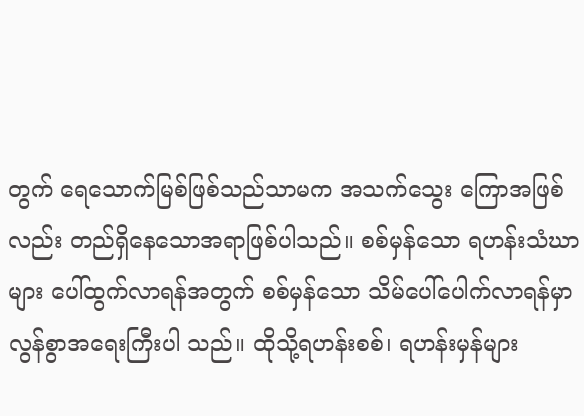တွက် ရေသောက်မြစ်ဖြစ်သည်သာမက အသက်သွေး ကြောအဖြစ် လည်း တည်ရှိနေသောအရာဖြစ်ပါသည်။ စစ်မှန်သော ရဟန်းသံဃာများ ပေါ်ထွက်လာရန်အတွက် စစ်မှန်သော သိမ်ပေါ်ပေါက်လာရန်မှာ လွန်စွာအရေးကြီးပါ သည်။ ထိုသို့ရဟန်းစစ်၊ ရဟန်းမှန်များ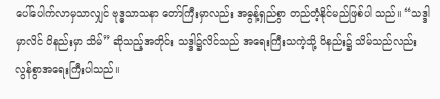ပေါ်ပေါက်လာမှသာလျှင် ဗုဒ္ဓသာသနာ တော်ကြီးမှာလည်း အဓွန့်ရှည်စွာ တည်တံ့နိုင်မည်ဖြစ်ပါ သည်။ “သဒ္ဒါမှာလိင် ဝိနည်းမှာ သိမ်” ဆိုသည့်အတိုင်း သဒ္ဒါ၌လိင်သည် အရေးကြီးသကဲ့သို့ ဝိနည်း၌ သိမ်သည်လည်း လွန်စွာအရေးကြီးပါသည်။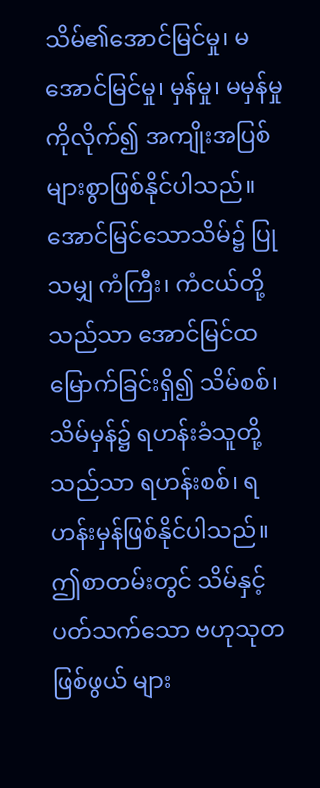သိမ်၏အောင်မြင်မှု၊ မအောင်မြင်မှု၊ မှန်မှု၊ မမှန်မှုကိုလိုက်၍ အကျိုးအပြစ်များစွာဖြစ်နိုင်ပါသည်။ အောင်မြင်သောသိမ်၌ ပြုသမျှ ကံကြီး၊ ကံငယ်တို့သည်သာ အောင်မြင်ထမြောက်ခြင်းရှိ၍ သိမ်စစ်၊ သိမ်မှန်၌ ရဟန်းခံသူတို့သည်သာ ရဟန်းစစ်၊ ရဟန်းမှန်ဖြစ်နိုင်ပါသည်။ ဤစာတမ်းတွင် သိမ်နှင့်ပတ်သက်သော ဗဟုသုတဖြစ်ဖွယ် များ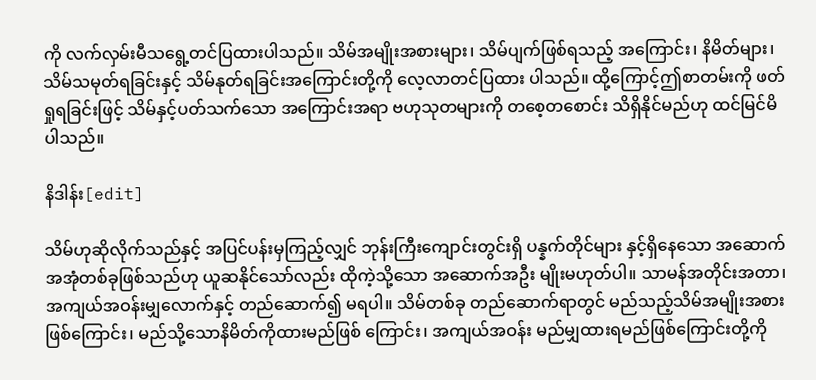ကို လက်လှမ်းမီသရွေ့တင်ပြထားပါသည်။ သိမ်အမျိုးအစားများ၊ သိမ်ပျက်ဖြစ်ရသည့် အကြောင်း၊ နိမိတ်များ၊ သိမ်သမုတ်ရခြင်းနှင့် သိမ်နုတ်ရခြင်းအကြောင်းတို့ကို လေ့လာတင်ပြထား ပါသည်။ ထို့ကြောင့်ဤစာတမ်းကို ဖတ်ရှုရခြင်းဖြင့် သိမ်နှင့်ပတ်သက်သော အကြောင်းအရာ ဗဟုသုတများကို တစေ့တစောင်း သိရှိနိုင်မည်ဟု ထင်မြင်မိပါသည်။

နိဒါန်း[edit]

သိမ်ဟုဆိုလိုက်သည်နှင့် အပြင်ပန်းမှကြည့်လျှင် ဘုန်းကြီးကျောင်းတွင်းရှိ ပန္နက်တိုင်များ နှင့်ရှိနေသော အဆောက်အအုံတစ်ခုဖြစ်သည်ဟု ယူဆနိုင်သော်လည်း ထိုကဲ့သို့သော အဆောက်အဦး မျိုးမဟုတ်ပါ။ သာမန်အတိုင်းအတာ၊ အကျယ်အဝန်းမျှလောက်နှင့် တည်ဆောက်၍ မရပါ။ သိမ်တစ်ခု တည်ဆောက်ရာတွင် မည်သည့်သိမ်အမျိုးအစားဖြစ်ကြောင်း၊ မည်သို့သောနိမိတ်ကိုထားမည်ဖြစ် ကြောင်း၊ အကျယ်အဝန်း မည်မျှထားရမည်ဖြစ်ကြောင်းတို့ကို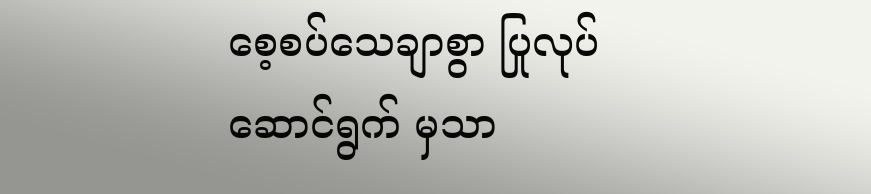စေ့စပ်သေချာစွာ ပြုလုပ် ဆောင်ရွက် မှသာ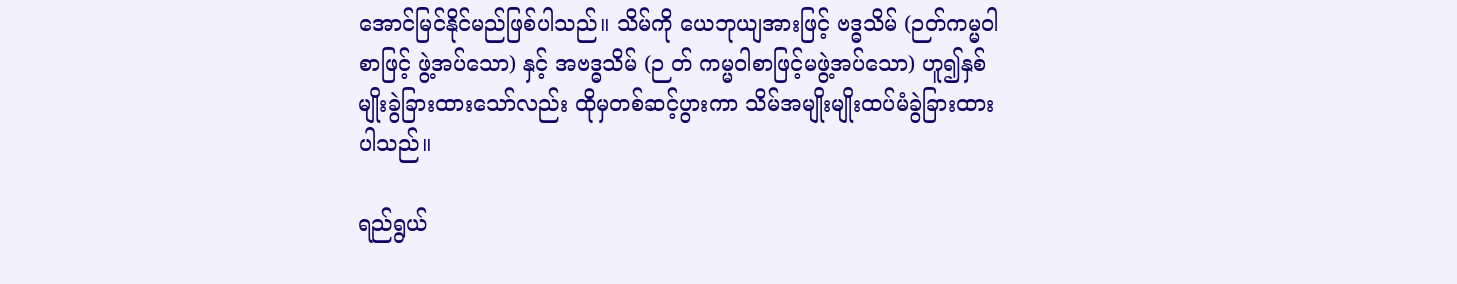အောင်မြင်နိုင်မည်ဖြစ်ပါသည်။ သိမ်ကို ယေဘုယျအားဖြင့် ဗဒ္ဓသိမ် (ဉတ်ကမ္မဝါ စာဖြင့် ဖွဲ့အပ်သော) နှင့် အဗဒ္ဓသိမ် (ဉ တ် ကမ္မဝါစာဖြင့်မဖွဲ့အပ်သော) ဟူ၍နှစ်မျိုးခွဲခြားထားသော်လည်း ထိုမှတစ်ဆင့်ပွားကာ သိမ်အမျိုးမျိုးထပ်မံခွဲခြားထားပါသည်။

ရည်ရွယ်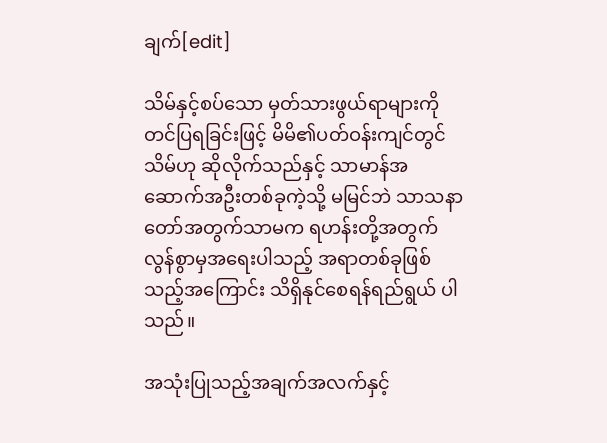ချက်[edit]

သိမ်နှင့်စပ်သော မှတ်သားဖွယ်ရာများကို တင်ပြရခြင်းဖြင့် မိမိ၏ပတ်ဝန်းကျင်တွင် သိမ်ဟု ဆိုလိုက်သည်နှင့် သာမာန်အဆောက်အဦးတစ်ခုကဲ့သို့ မမြင်ဘဲ သာသနာတော်အတွက်သာမက ရဟန်းတို့အတွက် လွန်စွာမှအရေးပါသည့် အရာတစ်ခုဖြစ်သည့်အကြောင်း သိရှိနုင်စေရန်ရည်ရွယ် ပါသည်။

အသုံးပြုသည့်အချက်အလက်နှင့်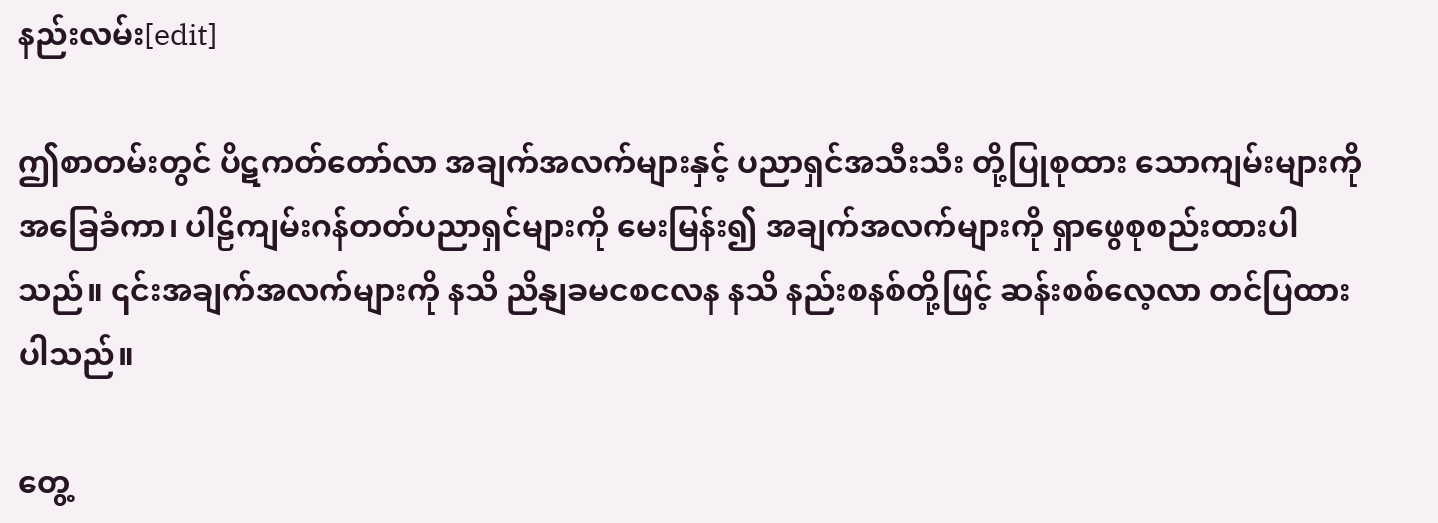နည်းလမ်း[edit]

ဤစာတမ်းတွင် ပိဋကတ်တော်လာ အချက်အလက်များနှင့် ပညာရှင်အသီးသီး တို့ပြုစုထား သောကျမ်းများကို အခြေခံကာ၊ ပါဠိကျမ်းဂန်တတ်ပညာရှင်များကို မေးမြန်း၍ အချက်အလက်များကို ရှာဖွေစုစည်းထားပါသည်။ ၎င်းအချက်အလက်များကို နသိ ညိနျခမငစငလန နသိ နည်းစနစ်တို့ဖြင့် ဆန်းစစ်လေ့လာ တင်ပြထားပါသည်။

တွေ့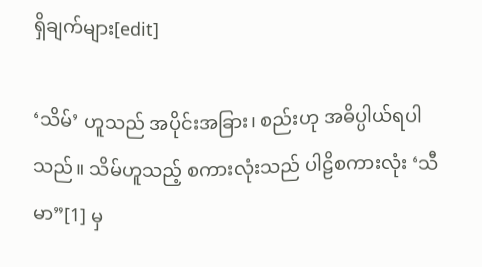ရှိချက်များ[edit]

‘သိမ်’ ဟူသည် အပိုင်းအခြား၊ စည်းဟု အဓိပ္ပါယ်ရပါသည်။ သိမ်ဟူသည့် စကားလုံးသည် ပါဠိစကားလုံး ‘သီမာ”[1] မှ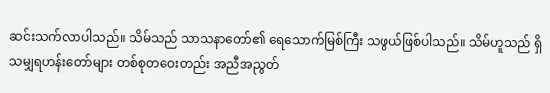ဆင်းသက်လာပါသည်။ သိမ်သည် သာသနာတော်၏ ရေသောက်မြစ်ကြီး သဖွယ်ဖြစ်ပါသည်။ သိမ်ဟူသည် ရှိသမျှရဟန်းတော်များ တစ်စုတဝေးတည်း အညီအညွတ်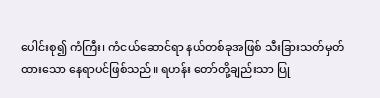ပေါင်းစု၍ ကံကြီး၊ ကံငယ်ဆောင်ရာ နယ်တစ်ခုအဖြစ် သီးခြားသတ်မှတ်ထားသော နေရာပင်ဖြစ်သည်။ ရဟန်း တော်တို့ချည်းသာ ပြု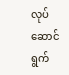လုပ်ဆောင်ရွက်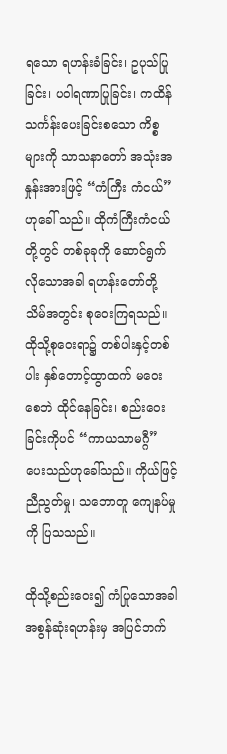ရသော ရဟန်းခံခြင်း၊ ဥပုသ်ပြုခြင်း၊ ပဝါရဏာပြုခြင်း၊ ကထိန် သင်္ကန်းပေးခြင်းစသော ကိစ္စများကို သာသနာတော် အသုံးအနှုန်းအားဖြင့် “ကံကြီး ကံငယ်” ဟုခေါ် သည်။ ထိုကံကြီးကံငယ်တို့တွင် တစ်ခုခုကို ဆောင်ရွက်လိုသောအခါ ရဟန်းတော်တို့ သိမ်အတွင်း စုဝေးကြရသည်။ ထိုသို့စုဝေးရာ၌ တစ်ပါးနှင့်တစ်ပါး နှစ်တောင့်ထွာထက် မဝေးစေဘဲ ထိုင်နေခြင်း၊ စည်းဝေးခြင်းကိုပင် “ကာယသာမဂ္ဂီ” ပေးသည်ဟုခေါ်သည်။ ကိုယ်ဖြင့်ညီညွတ်မှု၊ သဘောတူ ကျေနပ်မှု ကို ပြသသည်။

ထိုသို့စည်းဝေး၍ ကံပြုသောအခါ အစွန်ဆုံးရဟန်းမှ အပြင်ဘက်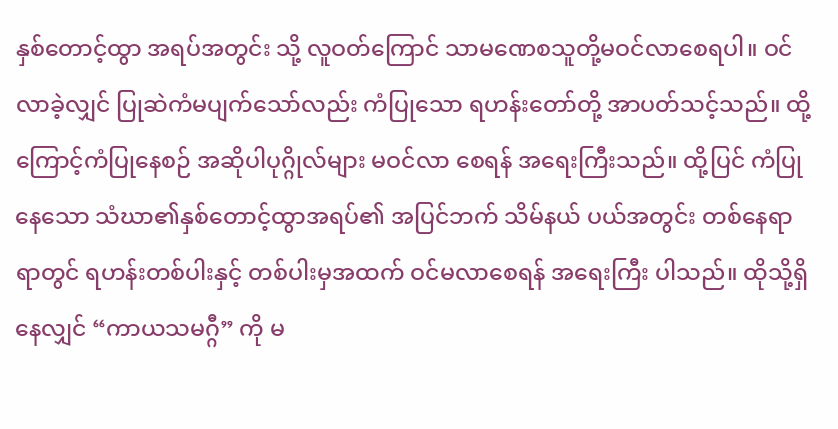နှစ်တောင့်ထွာ အရပ်အတွင်း သို့ လူဝတ်ကြောင် သာမဏေစသူတို့မဝင်လာစေရပါ။ ဝင်လာခဲ့လျှင် ပြုဆဲကံမပျက်သော်လည်း ကံပြုသော ရဟန်းတော်တို့ အာပတ်သင့်သည်။ ထို့ကြောင့်ကံပြုနေစဉ် အဆိုပါပုဂ္ဂိုလ်များ မဝင်လာ စေရန် အရေးကြီးသည်။ ထို့ပြင် ကံပြုနေသော သံဃာ၏နှစ်တောင့်ထွာအရပ်၏ အပြင်ဘက် သိမ်နယ် ပယ်အတွင်း တစ်နေရာရာတွင် ရဟန်းတစ်ပါးနှင့် တစ်ပါးမှအထက် ဝင်မလာစေရန် အရေးကြီး ပါသည်။ ထိုသို့ရှိနေလျှင် “ကာယသမဂ္ဂီ” ကို မ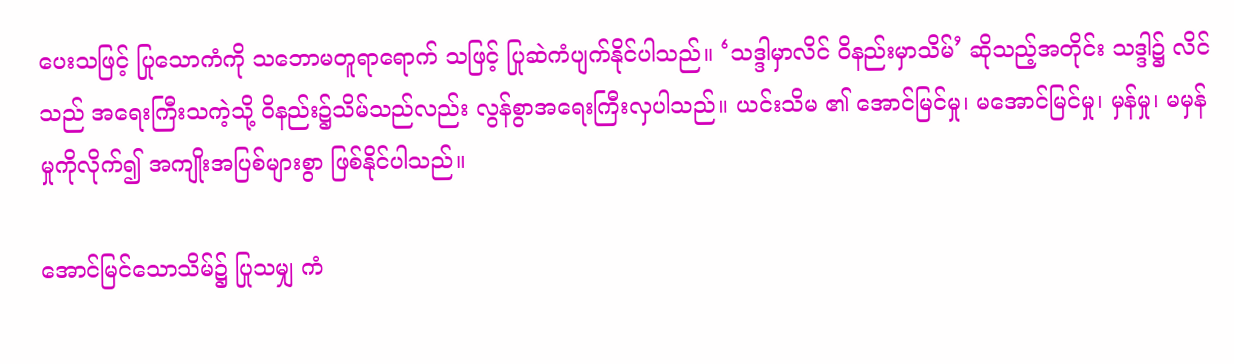ပေးသဖြင့် ပြုသောကံကို သဘောမတူရာရောက် သဖြင့် ပြုဆဲကံပျက်နိုင်ပါသည်။ ‘သဒ္ဒါမှာလိင် ဝိနည်းမှာသိမ်’ ဆိုသည့်အတိုင်း သဒ္ဒါ၌ လိင်သည် အရေးကြီးသကဲ့သို့ ဝိနည်း၌သိမ်သည်လည်း လွန်စွာအရေးကြီးလှပါသည်။ ယင်းသိမ ၏ အောင်မြင်မှု၊ မအောင်မြင်မှု၊ မှန်မှု၊ မမှန်မှုကိုလိုက်၍ အကျိုးအပြစ်များစွာ ဖြစ်နိုင်ပါသည်။

အောင်မြင်သောသိမ်၌ ပြုသမျှ ကံ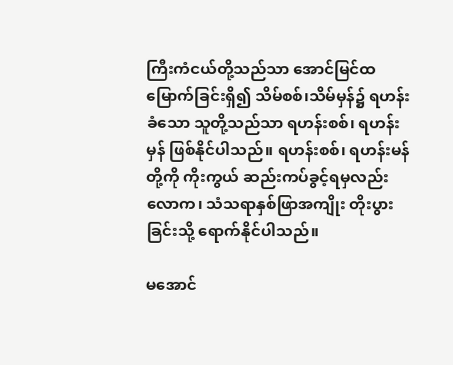ကြီးကံငယ်တို့သည်သာ အောင်မြင်ထမြောက်ခြင်းရှိ၍ သိမ်စစ်၊သိမ်မှန်၌ ရဟန်းခံသော သူတို့သည်သာ ရဟန်းစစ်၊ ရဟန်းမှန် ဖြစ်နိုင်ပါသည်။ ရဟန်းစစ်၊ ရဟန်းမန်တို့ကို ကိုးကွယ် ဆည်းကပ်ခွင့်ရမှလည်း လောက၊ သံသရာနှစ်ဖြာအကျိုး တိုးပွားခြင်းသို့ ရောက်နိုင်ပါသည်။

မအောင်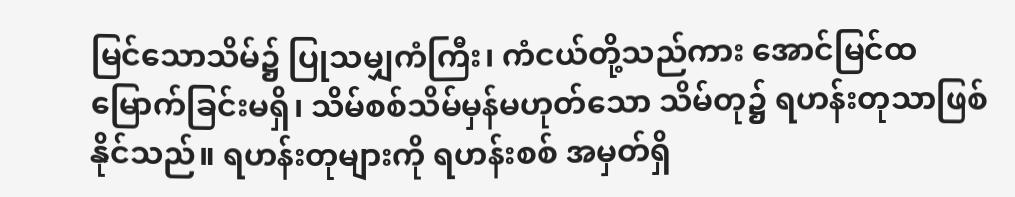မြင်သောသိမ်၌ ပြုသမျှကံကြီး၊ ကံငယ်တို့သည်ကား အောင်မြင်ထမြောက်ခြင်းမရှိ၊ သိမ်စစ်သိမ်မှန်မဟုတ်သော သိမ်တု၌ ရဟန်းတုသာဖြစ်နိုင်သည်။ ရဟန်းတုများကို ရဟန်းစစ် အမှတ်ရှိ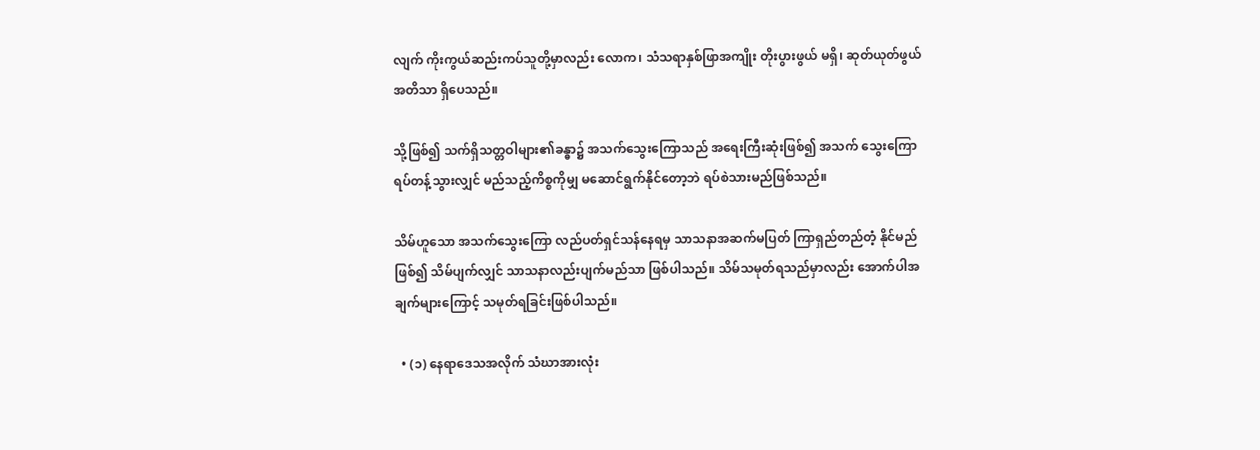လျက် ကိုးကွယ်ဆည်းကပ်သူတို့မှာလည်း လောက၊ သံသရာနှစ်ဖြာအကျိုး တိုးပွားဖွယ် မရှိ၊ ဆုတ်ယုတ်ဖွယ်အတိသာ ရှိပေသည်။

သို့ဖြစ်၍ သက်ရှိသတ္တဝါများ၏ခန္ဓာ၌ အသက်သွေးကြောသည် အရေးကြီးဆုံးဖြစ်၍ အသက် သွေးကြောရပ်တန့်သွားလျှင် မည်သည့်ကိစ္စကိုမျှ မဆောင်ရွက်နိုင်တော့ဘဲ ရပ်စဲသားမည်ဖြစ်သည်။

သိမ်ဟူသော အသက်သွေးကြော လည်ပတ်ရှင်သန်နေရမှ သာသနာအဆက်မပြတ် ကြာရှည်တည်တံ့ နိုင်မည်ဖြစ်၍ သိမ်ပျက်လျှင် သာသနာလည်းပျက်မည်သာ ဖြစ်ပါသည်။ သိမ်သမုတ်ရသည်မှာလည်း အောက်ပါအချက်များကြောင့် သမုတ်ရခြင်းဖြစ်ပါသည်။

  • (၁) နေရာဒေသအလိုက် သံဃာအားလုံး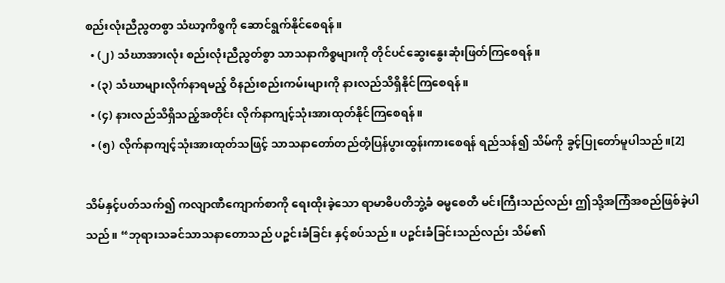စည်းလုံးညီညွတစွာ သံဃာ့ကိစ္စကို ဆောင်ရွက်နိုင်စေရန်။
  • (၂) သံဃာအားလုံး စည်းလုံးညီညွတ်စွာ သာသနာကိစ္စများကို တိုင်ပင်ဆွေးနွေးဆုံးဖြတ်ကြစေရန်။
  • (၃) သံဃာများလိုက်နာရမည့် ဝိနည်းစည်းကမ်းများကို နားလည်သိရှိနိုင်ကြစေရန်။
  • (၄) နားလည်သိရှိသည့်အတိုင်း လိုက်နာကျင့်သုံးအားထုတ်နိုင်ကြစေရန်။
  • (၅) လိုက်နာကျင့်သုံးအားထုတ်သဖြင့် သာသနာတော်တည်တံ့ပြန်ပွားထွန်းကားစေရန် ရည်သန်၍ သိမ်ကို ခွင့်ပြုတော်မူပါသည်။[2]

သိမ်နှင့်ပတ်သက်၍ ကလျာဏီကျောက်စာကို ရေးထိုးခဲ့သော ရာမာဓိပတိဘွဲ့ခံ ဓမ္မစေတီ မင်းကြီးသည်လည်း ဤသို့အကြံအစည်ဖြစ်ခဲ့ပါသည်။ “ဘုရားသခင်သာသနာတောသည် ပဉ္စင်းခံခြင်း နှင့်စပ်သည်။ ပဉ္စင်းခံခြင်းသည်လည်း သိမ်၏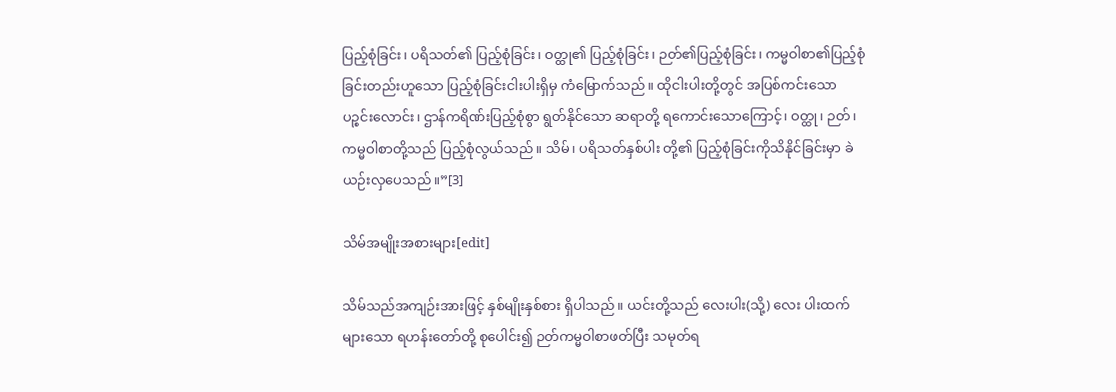ပြည့်စုံခြင်း၊ ပရိသတ်၏ ပြည့်စုံခြင်း၊ ဝတ္ထု၏ ပြည့်စုံခြင်း၊ ဉတ်၏ပြည့်စုံခြင်း၊ ကမ္မဝါစာ၏ပြည့်စုံခြင်းတည်းဟူသော ပြည့်စုံခြင်းငါးပါးရှိမှ ကံမြောက်သည်။ ထိုငါးပါးတို့တွင် အပြစ်ကင်းသော ပဉ္စင်းလောင်း၊ ဌာန်ကရိဏ်းပြည့်စုံစွာ ရွတ်နိုင်သော ဆရာတို့ ရကောင်းသောကြောင့်၊ ဝတ္ထု၊ ဉတ်၊ ကမ္မဝါစာတို့သည် ပြည့်စုံလွယ်သည်။ သိမ်၊ ပရိသတ်နှစ်ပါး တို့၏ ပြည့်စုံခြင်းကိုသိနိုင်ခြင်းမှာ ခဲယဉ်းလှပေသည်။”[3]

သိမ်အမျိုးအစားများ[edit]

သိမ်သည်အကျဉ်းအားဖြင့် နှစ်မျိုးနှစ်စား ရှိပါသည်။ ယင်းတို့သည် လေးပါး(သို့) လေး ပါးထက်များသော ရဟန်းတော်တို့ စုပေါင်း၍ ဉတ်ကမ္မဝါစာဖတ်ပြီး သမုတ်ရ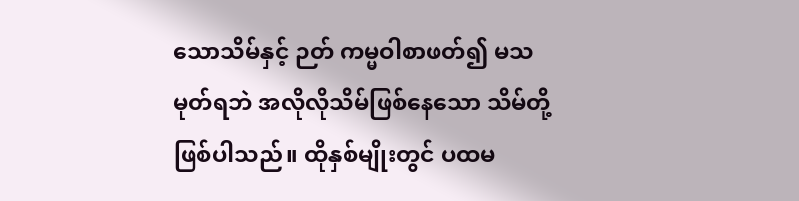သောသိမ်နှင့် ဉတ် ကမ္မဝါစာဖတ်၍ မသမုတ်ရဘဲ အလိုလိုသိမ်ဖြစ်နေသော သိမ်တို့ဖြစ်ပါသည်။ ထိုနှစ်မျိုးတွင် ပထမ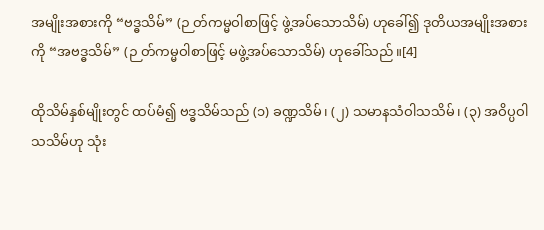အမျိုးအစားကို “ဗဒ္ဓသိမ်” (ဉ တ်ကမ္မဝါစာဖြင့် ဖွဲ့အပ်သောသိမ်) ဟုခေါ်၍ ဒုတိယအမျိုးအစား ကို “အဗဒ္ဓသိမ်” (ဉ တ်ကမ္မဝါစာဖြင့် မဖွဲ့အပ်သောသိမ်) ဟုခေါ်သည်။[4]

ထိုသိမ်နှစ်မျိုးတွင် ထပ်မံ၍ ဗဒ္ဓသိမ်သည် (၁) ခဏ္ဍသိမ်၊ (၂) သမာနသံဝါသသိမ်၊ (၃) အဝိပ္ပဝါသသိမ်ဟု သုံး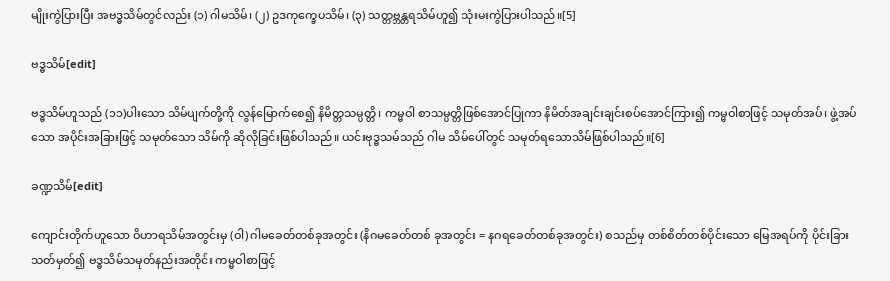မျိုးကွဲပြားပြီး အဗဒ္ဓသိမ်တွင်လည်း (၁) ဂါမသိမ်၊ (၂) ဥဒကုက္ခေပသိမ်၊ (၃) သတ္တဗ္ဘန္တရသိမ်ဟူ၍ သုံးမးကွဲပြားပါသည်။[5]

ဗဒ္ဓသိမ်[edit]

ဗဒ္ဓသိမ်ဟူသည် (၁၁)ပါးသော သိမ်ပျက်တို့ကို လွန်မြောက်စေ၍ နိမိတ္တသမ္ပတ္တိ၊ ကမ္မဝါ စာသမ္ပတ္တိဖြစ်အောင်ပြုကာ နိမိတ်အချင်းချင်းစပ်အောင်ကြား၍ ကမ္မဝါစာဖြင့် သမုတ်အပ်၊ ဖွဲ့အပ် သော အပိုင်းအခြားဖြင့် သမုတ်သော သိမ်ကို ဆိုလိုခြင်းဖြစ်ပါသည်။ ယင်းဗုဒ္ဓသမ်သည် ဂါမ သိမ်ပေါ်တွင် သမုတ်ရသောသိမ်ဖြစ်ပါသည်။[6]

ခဏ္ဍသိမ်[edit]

ကျောင်းတိုက်ဟူသော ဝိဟာရသိမ်အတွင်းမှ (ဝါ) ဂါမခေတ်တစ်ခုအတွင်း (နိဂမခေတ်တစ် ခုအတွင်း = နဂရခေတ်တစ်ခုအတွင်း) စသည်မှ တစ်စိတ်တစ်ပိုင်းသော မြေအရပ်ကို ပိုင်းခြား သတ်မှတ်၍ ဗဒ္ဓသိမ်သမုတ်နည်းအတိုင်း ကမ္မဝါစာဖြင့်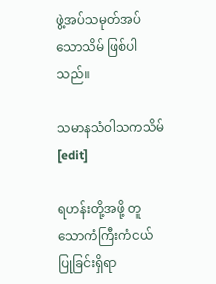ဖွဲ့အပ်သမုတ်အပ်သောသိမ် ဖြစ်ပါသည်။

သမာနသံဝါသကသိမ်[edit]

ရဟန်းတို့အဖို့ တူသောကံကြီးကံငယ်ပြုခြင်းရှိရာ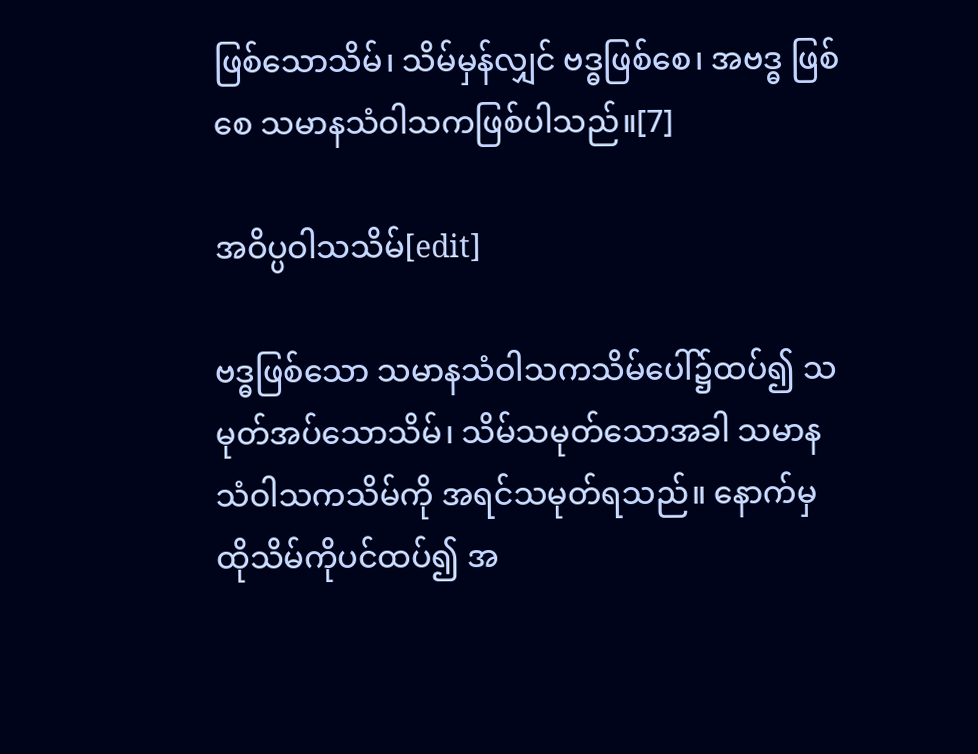ဖြစ်သောသိမ်၊ သိမ်မှန်လျှင် ဗဒ္ဓဖြစ်စေ၊ အဗဒ္ဓ ဖြစ်စေ သမာနသံဝါသကဖြစ်ပါသည်။[7]

အဝိပ္ပဝါသသိမ်[edit]

ဗဒ္ဓဖြစ်သော သမာနသံဝါသကသိမ်ပေါ်၌ထပ်၍ သမုတ်အပ်သောသိမ်၊ သိမ်သမုတ်သောအခါ သမာနသံဝါသကသိမ်ကို အရင်သမုတ်ရသည်။ နောက်မှ ထိုသိမ်ကိုပင်ထပ်၍ အ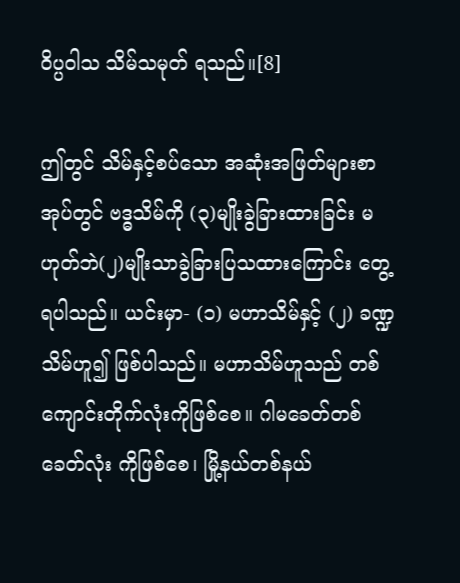ဝိပ္ပဝါသ သိမ်သမုတ် ရသည်။[8]

ဤတွင် သိမ်နှင့်စပ်သော အဆုံးအဖြတ်များစာအုပ်တွင် ဗဒ္ဓသိမ်ကို (၃)မျိုးခွဲခြားထားခြင်း မဟုတ်ဘဲ(၂)မျိုးသာခွဲခြားပြသထားကြောင်း တွေ့ ရပါသည်။ ယင်းမှာ- (၁) မဟာသိမ်နှင့် (၂) ခဏ္ဍ သိမ်ဟူ၍ ဖြစ်ပါသည်။ မဟာသိမ်ဟူသည် တစ်ကျောင်းတိုက်လုံးကိုဖြစ်စေ။ ဂါမခေတ်တစ် ခေတ်လုံး ကိုဖြစ်စေ၊ မြို့နယ်တစ်နယ်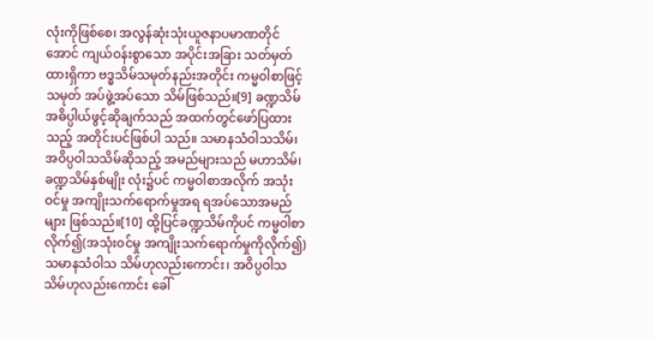လုံးကိုဖြစ်စေ၊ အလွန်ဆုံးသုံးယူဇနာပမာဏတိုင်အောင် ကျယ်ဝန်းစွာသော အပိုင်းအခြား သတ်မှတ်ထားရှိကာ ဗဒ္ဓသိမ်သမုတ်နည်းအတိုင်း ကမ္မဝါစာဖြင့် သမုတ် အပ်ဖွဲ့အပ်သော သိမ်ဖြစ်သည်။[9] ခဏ္ဍသိမ်အဓိပ္ပါယ်ဖွင့်ဆိုချက်သည် အထက်တွင်ဖော်ပြထားသည့် အတိုင်းပင်ဖြစ်ပါ သည်။ သမာနသံဝါသသိမ်၊ အဝိပ္ပဝါသသိမ်ဆိုသည့် အမည်များသည် မဟာသိမ်၊ ခဏ္ဍသိမ်နှစ်မျိုး လုံး၌ပင် ကမ္မဝါစာအလိုက် အသုံးဝင်မှု အကျိုးသက်ရောက်မှုအရ ရအပ်သောအမည်များ ဖြစ်သည်။[10] ထို့ပြင်ခဏ္ဍသိမ်ကိုပင် ကမ္မဝါစာလိုက်၍(အသုံးဝင်မှု အကျိုးသက်ရောက်မှုကိုလိုက်၍) သမာနသံဝါသ သိမ်ဟုလည်းကောင်း၊ အဝိပ္ပဝါသသိမ်ဟုလည်းကောင်း ခေါ်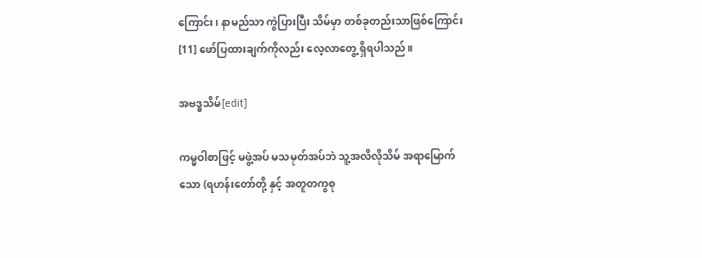ကြောင်း၊ နာမည်သာ ကွဲပြားပြီး သိမ်မှာ တစ်ခုတည်းသာဖြစ်ကြောင်း[11] ဖော်ပြထားချက်ကိုလည်း လေ့လာတွေ့ ရှိရပါသည်။

အဗဒ္ဓသိမ်[edit]

ကမ္မဝါစာဖြင့် မဖွဲ့အပ် မသမုတ်အပ်ဘဲ သူ့အလိလိုသိမ် အရာမြောက်သော (ရဟန်းတော်တို့ နှင့် အတူတကွစု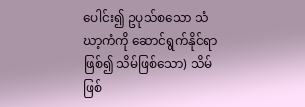ပေါင်း၍ ဥပုသ်စသော သံဃာ့ကံကို ဆောင်ရွက်နိုင်ရာဖြစ်၍ သိမ်ဖြစ်သော) သိမ် ဖြစ်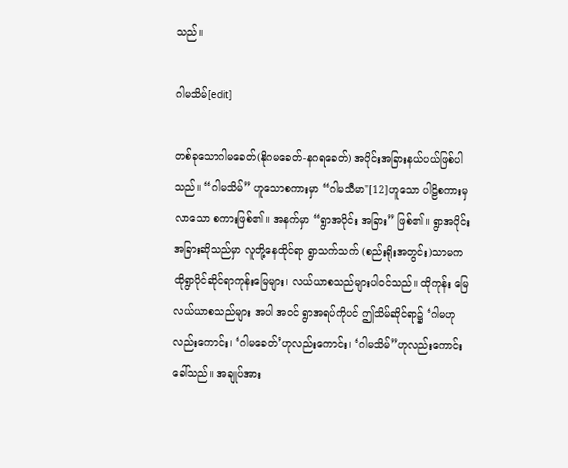သည်။

ဂါမသိမ်[edit]

တစ်ခုသောဂါမခေတ်(နိုဂမခေတ်-နဂရခေတ်) အပိုင်းအခြားနယ်ပယ်ဖြစ်ပါသည်။ “ဂါမသိမ်” ဟူသောစကားမှာ “ဂါမသီမာ"[12]ဟူသော ပါဠိစကားမှလာသော စကားဖြစ်၏။ အနက်မှာ “ရွာအပိုင်း အခြား” ဖြစ်၏။ ရွာအပိုင်းအခြားဆိုသည်မှာ လူတို့နေထိုင်ရာ ရွာသက်သက် (စည်းရိုးအတွင်း)သာမက ထိုရွာပိုင်ဆိုင်ရာကုန်းမြေများ၊ လယ်ယာစသည်များပါဝင်သည်။ ထိုကုန်း မြေလယ်ယာစသည်များ အပါ အဝင် ရွာအရပ်ကိုပင် ဤသိမ်ဆိုင်ရာ၌ ‘ဂါမဟုလည်းကောင်း၊ ‘ဂါမခေတ်’ဟုလည်းကောင်း၊ ‘ဂါမသိမ်”ဟုလည်းကောင်းခေါ်သည်။ အချုပ်အား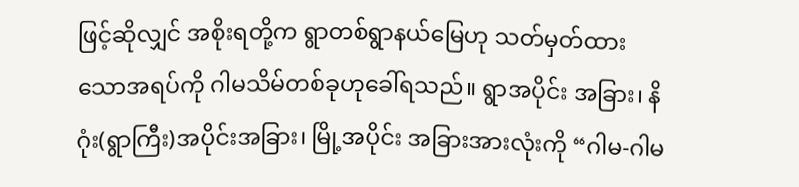ဖြင့်ဆိုလျှင် အစိုးရတို့က ရွာတစ်ရွာနယ်မြေဟု သတ်မှတ်ထား သောအရပ်ကို ဂါမသိမ်တစ်ခုဟုခေါ်ရသည်။ ရွာအပိုင်း အခြား၊ နိဂုံး(ရွာကြီး)အပိုင်းအခြား၊ မြို့အပိုင်း အခြားအားလုံးကို “ဂါမ-ဂါမ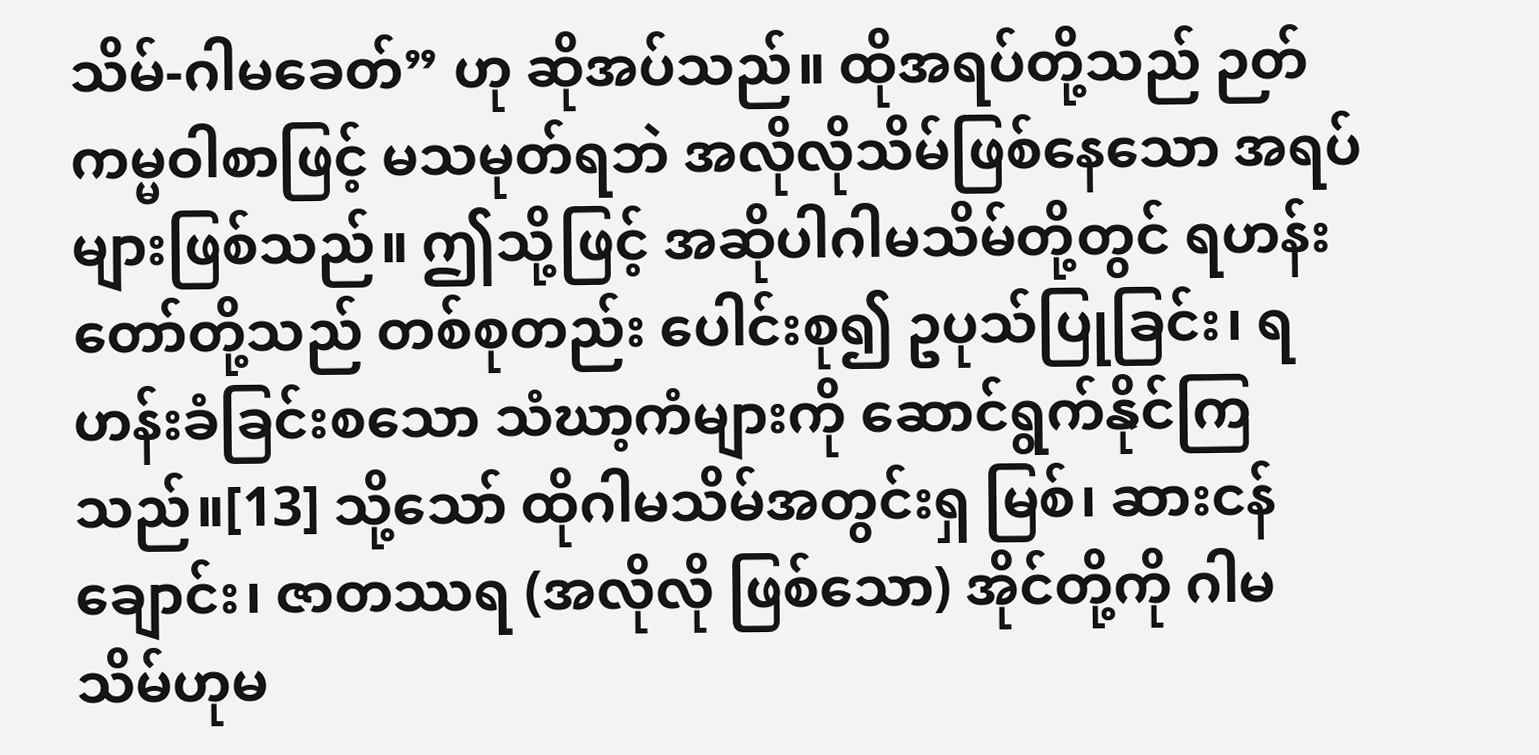သိမ်-ဂါမခေတ်” ဟု ဆိုအပ်သည်။ ထိုအရပ်တို့သည် ဉတ်ကမ္မဝါစာဖြင့် မသမုတ်ရဘဲ အလိုလိုသိမ်ဖြစ်နေသော အရပ်များဖြစ်သည်။ ဤသို့ဖြင့် အဆိုပါဂါမသိမ်တို့တွင် ရဟန်းတော်တို့သည် တစ်စုတည်း ပေါင်းစု၍ ဥပုသ်ပြုခြင်း၊ ရဟန်းခံခြင်းစသော သံဃာ့ကံများကို ဆောင်ရွက်နိုင်ကြသည်။[13] သို့သော် ထိုဂါမသိမ်အတွင်းရှ မြစ်၊ ဆားငန်ချောင်း၊ ဇာတဿရ (အလိုလို ဖြစ်သော) အိုင်တို့ကို ဂါမသိမ်ဟုမ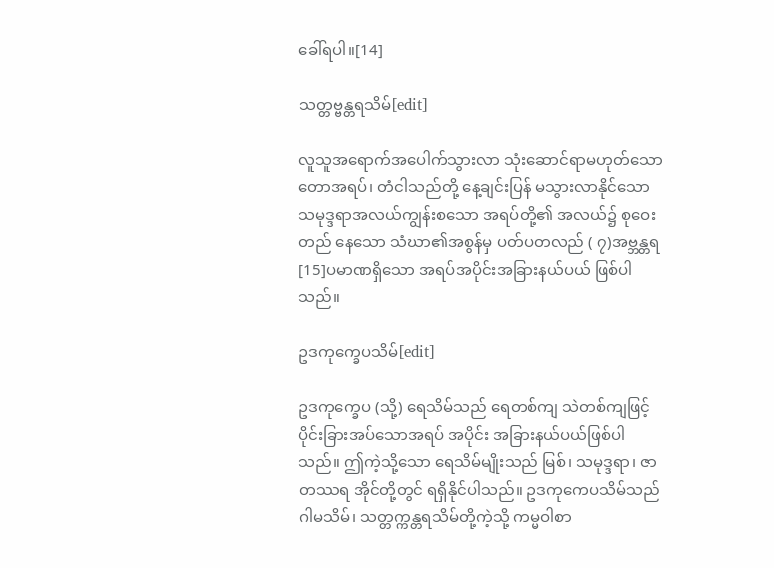ခေါ်ရပါ။[14]

သတ္တဗ္ဗန္တရသိမ်[edit]

လူသူအရောက်အပေါက်သွားလာ သုံးဆောင်ရာမဟုတ်သော တောအရပ်၊ တံငါသည်တို့ နေ့ချင်းပြန် မသွားလာနိုင်သော သမုဒ္ဒရာအလယ်ကျွန်းစသော အရပ်တို့၏ အလယ်၌ စုဝေးတည် နေသော သံဃာ၏အစွန်မှ ပတ်ပတလည် ( ၇)အဗ္ဘန္တရ[15]ပမာဏရှိသော အရပ်အပိုင်းအခြားနယ်ပယ် ဖြစ်ပါသည်။

ဥဒကုက္ခေပသိမ်[edit]

ဥဒကုက္ခေပ (သို့) ရေသိမ်သည် ရေတစ်ကျ သဲတစ်ကျဖြင့် ပိုင်းခြားအပ်သောအရပ် အပိုင်း အခြားနယ်ပယ်ဖြစ်ပါသည်။ ဤကဲ့သို့သော ရေသိမ်မျိုးသည် မြစ်၊ သမုဒ္ဒရာ၊ ဇာတဿရ အိုင်တို့တွင် ရရှိနိုင်ပါသည်။ ဥဒကုကေပသိမ်သည် ဂါမသိမ်၊ သတ္တက္ကန္တရသိမ်တို့ကဲ့သို့ ကမ္မဝါစာ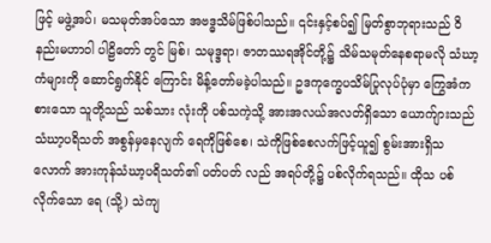ဖြင့် မဖွဲ့အပ်၊ မသမုတ်အပ်သော အဗဒ္ဓသိမ်ဖြစ်ပါသည်။ ၎င်းနှင့်စပ်၍ မြတ်စွာဘုရားသည် ဝိနည်းမဟာဝါ ပါဠိတော် တွင် မြစ်၊ သမုဒ္ဒရာ၊ ဇာတဿရအိုင်တို့၌ သိမ်သမုတ်နေစရာမလို သံဃာ့ကံများကို ဆောင်ရွက်နိုင် ကြောင်း မိန့်တော်မခဲ့ပါသည်။ ဥဒကုက္ခေပသိမ်ပြုလုပ်ပုံမှာ ကြွေအံကစားသော သူတို့သည် သစ်သား လုံးကို ပစ်သကဲ့သို့ အားအလယ်အလတ်ရှိသော ယောက်ျားသည် သံဃာ့ပရိသတ် အစွန်မှနေလျက် ရေကိုဖြစ်စေ၊ သဲကိုဖြစ်စေလက်ဖြင့်ယူ၍ စွမ်းအားရှိသလောက် အားကုန်သံဃာ့ပရိသတ်၏ ပတ်ပတ် လည် အရပ်တို့၌ ပစ်လိုက်ရသည်။ ထိုသ ပစ်လိုက်သော ရေ (သို့) သဲကျ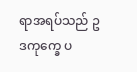ရာအရပ်သည် ဥဒကုက္ခေ ပ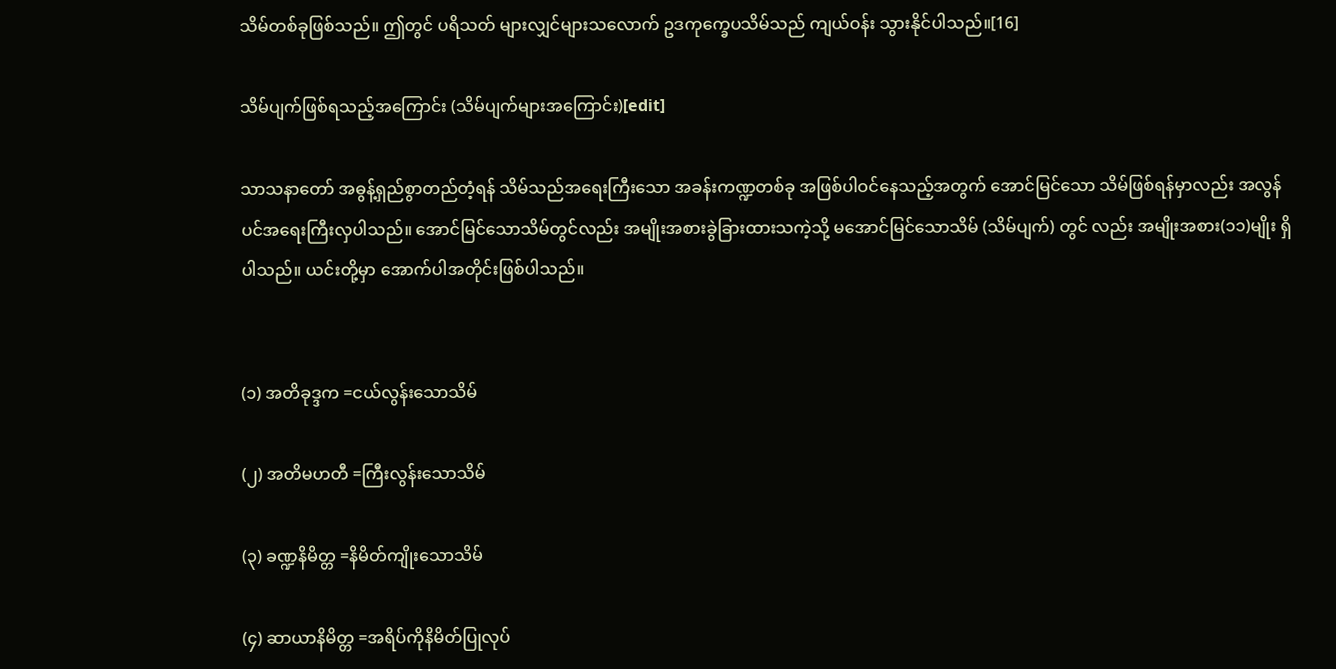သိမ်တစ်ခုဖြစ်သည်။ ဤတွင် ပရိသတ် များလျှင်များသလောက် ဥဒကုက္ခေပသိမ်သည် ကျယ်ဝန်း သွားနိုင်ပါသည်။[16]

သိမ်ပျက်ဖြစ်ရသည့်အကြောင်း (သိမ်ပျက်များအကြောင်း)[edit]

သာသနာတော် အဓွန့်ရှည်စွာတည်တံ့ရန် သိမ်သည်အရေးကြီးသော အခန်းကဏ္ဍတစ်ခု အဖြစ်ပါဝင်နေသည့်အတွက် အောင်မြင်သော သိမ်ဖြစ်ရန်မှာလည်း အလွန်ပင်အရေးကြီးလှပါသည်။ အောင်မြင်သောသိမ်တွင်လည်း အမျိုးအစားခွဲခြားထားသကဲ့သို့ မအောင်မြင်သောသိမ် (သိမ်ပျက်) တွင် လည်း အမျိုးအစား(၁၁)မျိုး ရှိပါသည်။ ယင်းတို့မှာ အောက်ပါအတိုင်းဖြစ်ပါသည်။


(၁) အတိခုဒ္ဒက =ငယ်လွန်းသောသိမ်

(၂) အတိမဟတီ =ကြီးလွန်းသောသိမ်

(၃) ခဏ္ဍနိမိတ္တ =နိမိတ်ကျိုးသောသိမ်

(၄) ဆာယာနိမိတ္တ =အရိပ်ကိုနိမိတ်ပြုလုပ်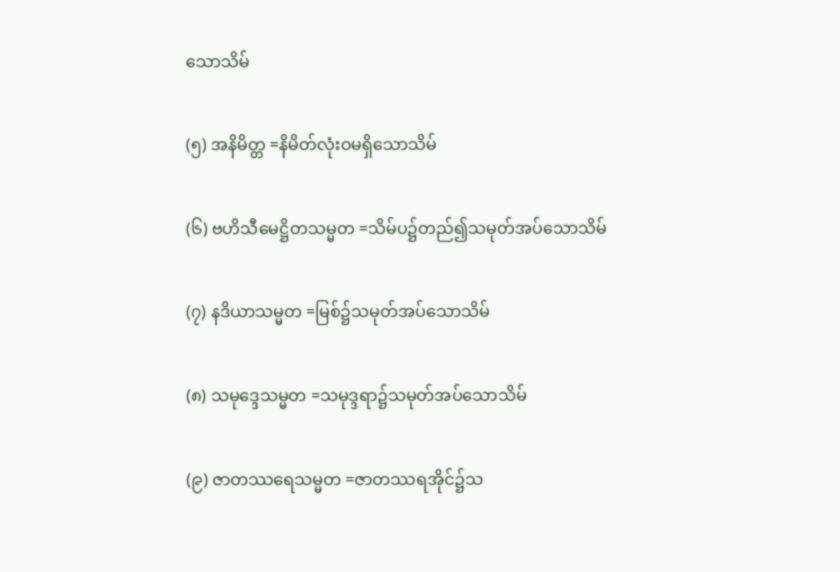သောသိမ်

(၅) အနိမိတ္တ =နိမိတ်လုံးဝမရှိသောသိမ်

(၆) ဗဟိသီမေဋ္ဌိတသမ္မတ =သိမ်ပ၌တည်၍သမုတ်အပ်သောသိမ်

(၇) နဒိယာသမ္မတ =မြစ်၌သမုတ်အပ်သောသိမ်

(၈) သမုဒ္ဒေသမ္မတ =သမုဒ္ဒရာ၌သမုတ်အပ်သောသိမ်

(၉) ဇာတဿရေသမ္မတ =ဇာတဿရအိုင်၌သ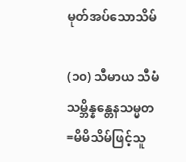မုတ်အပ်သောသိမ်

(၁၀) သီမာယ သီမံ သမ္ဘိန္နန္တေနသမ္မတ =မိမိသိမ်ဖြင့်သူ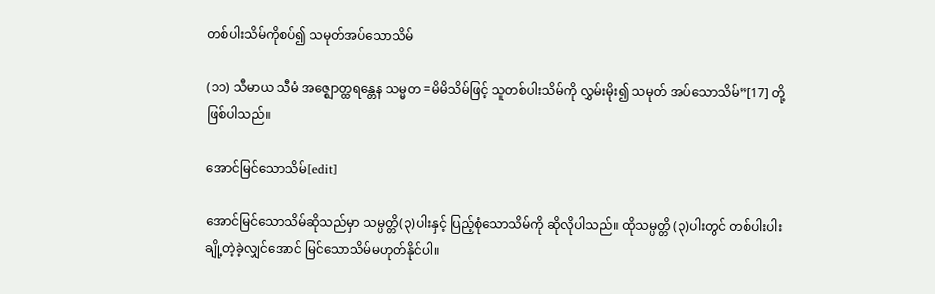တစ်ပါးသိမ်ကိုစပ်၍ သမုတ်အပ်သောသိမ်

(၁၁) သီမာယ သီမံ အဇ္ဈောတ္ထရန္တေန သမ္မတ =မိမိသိမ်ဖြင့် သူတစ်ပါးသိမ်ကို လွှမ်းမိုး၍ သမုတ် အပ်သောသိမ်”[17] တို့ဖြစ်ပါသည်။

အောင်မြင်သောသိမ်[edit]

အောင်မြင်သောသိမ်ဆိုသည်မှာ သမ္ပတ္တိ(၃)ပါးနှင့် ပြည့်စုံသောသိမ်ကို ဆိုလိုပါသည်။ ထိုသမ္ပတ္တိ (၃)ပါးတွင် တစ်ပါးပါးချို့တဲ့ခဲ့လျှင်အောင် မြင်သောသိမ်မဟုတ်နိုင်ပါ။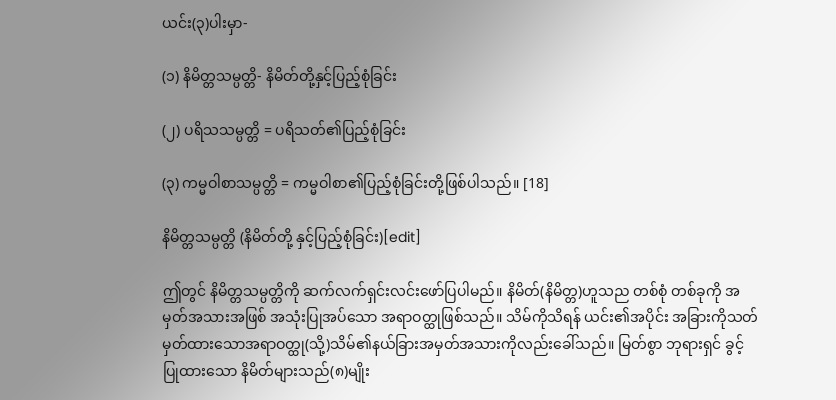ယင်း(၃)ပါးမှာ-

(၁) နိမိတ္တသမ္ပတ္တိ- နိမိတ်တို့နှင့်ပြည့်စုံခြင်း

(၂) ပရိသသမ္ပတ္တိ = ပရိသတ်၏ပြည့်စုံခြင်း

(၃) ကမ္မဝါစာသမ္ပတ္တိ = ကမ္မဝါစာ၏ပြည့်စုံခြင်းတို့ဖြစ်ပါသည်။ [18]

နိမိတ္တသမ္ပတ္တိ (နိမိတ်တို့ နှင့်ပြည့်စုံခြင်း)[edit]

ဤတွင် နိမိတ္တသမ္ပတ္တိကို ဆက်လက်ရှင်းလင်းဖော်ပြပါမည်။ နိမိတ်(နိမိတ္တ)ဟူသည တစ်စုံ တစ်ခုကို အမှတ်အသားအဖြစ် အသုံးပြုအပ်သော အရာဝတ္ထုဖြစ်သည်။ သိမ်ကိုသိရန် ယင်း၏အပိုင်း အခြားကိုသတ်မှတ်ထားသောအရာဝတ္ထု(သို့)သိမ်၏နယ်ခြားအမှတ်အသားကိုလည်းခေါ်သည်။ မြတ်စွာ ဘုရားရှင် ခွင့်ပြုထားသော နိမိတ်များသည်(၈)မျိုး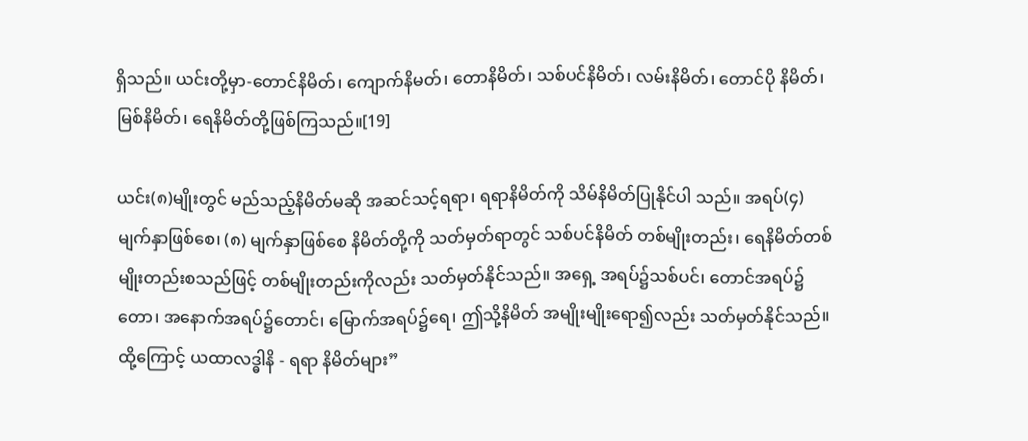ရှိသည်။ ယင်းတို့မှာ-တောင်နိမိတ်၊ ကျောက်နိမတ်၊ တောနိမိတ်၊ သစ်ပင်နိမိတ်၊ လမ်းနိမိတ်၊ တောင်ပို နိမိတ်၊ မြစ်နိမိတ်၊ ရေနိမိတ်တို့ဖြစ်ကြသည်။[19]

ယင်း(၈)မျိုးတွင် မည်သည့်နိမိတ်မဆို အဆင်သင့်ရရာ၊ ရရာနိမိတ်ကို သိမ်နိမိတ်ပြုနိုင်ပါ သည်။ အရပ်(၄)မျက်နှာဖြစ်စေ၊ (၈) မျက်နှာဖြစ်စေ နိမိတ်တို့ကို သတ်မှတ်ရာတွင် သစ်ပင်နိမိတ် တစ်မျိုးတည်း၊ ရေနိမိတ်တစ်မျိုးတည်းစသည်ဖြင့် တစ်မျိုးတည်းကိုလည်း သတ်မှတ်နိုင်သည်။ အရှေ့ အရပ်၌သစ်ပင်၊ တောင်အရပ်၌တော၊ အနောက်အရပ်၌တောင်၊ မြောက်အရပ်၌ရေ၊ ဤသို့နိမိတ် အမျိုးမျိုးရော၍လည်း သတ်မှတ်နိုင်သည်။ ထို့ကြောင့် ယထာလဒ္ဓါနိ - ရရာ နိမိတ်များ”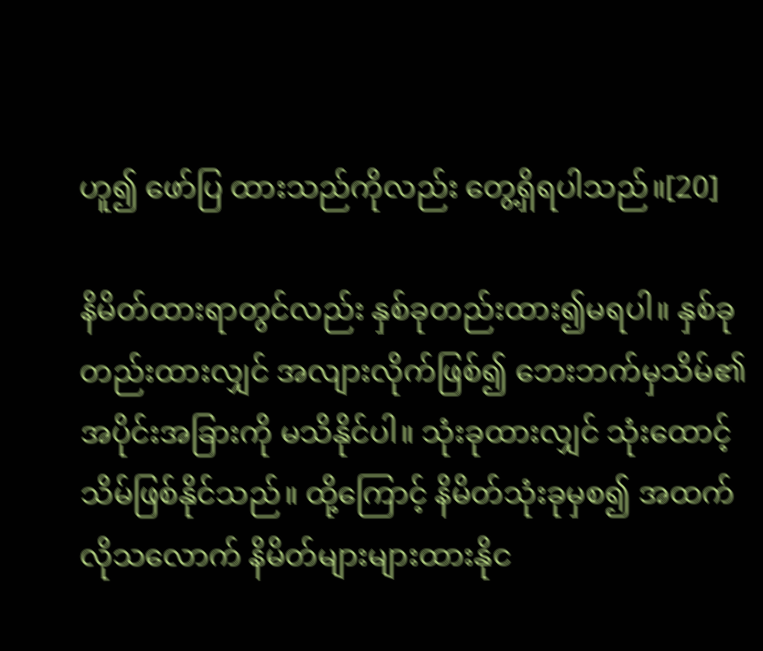ဟူ၍ ဖော်ပြ ထားသည်ကိုလည်း တွေ့ရှိရပါသည်။[20]

နိမိတ်ထားရာတွင်လည်း နှစ်ခုတည်းထား၍မရပါ။ နှစ်ခုတည်းထားလျှင် အလျားလိုက်ဖြစ်၍ ဘေးဘက်မှသိမ်၏ အပိုင်းအခြားကို မသိနိုင်ပါ။ သုံးခုထားလျှင် သုံးထောင့်သိမ်ဖြစ်နိုင်သည်။ ထို့ကြောင့် နိမိတ်သုံးခုမှစ၍ အထက်လိုသလောက် နိမိတ်များများထားနိုင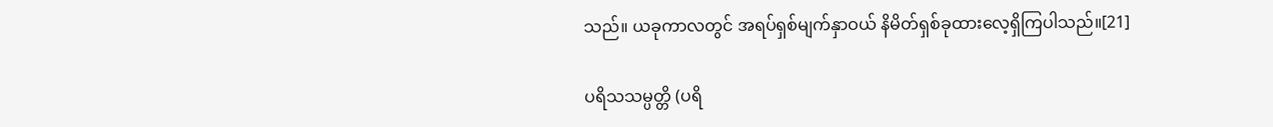သည်။ ယခုကာလတွင် အရပ်ရှစ်မျက်နှာဝယ် နိမိတ်ရှစ်ခုထားလေ့ရှိကြပါသည်။[21]

ပရိသသမ္ပတ္တိ (ပရိ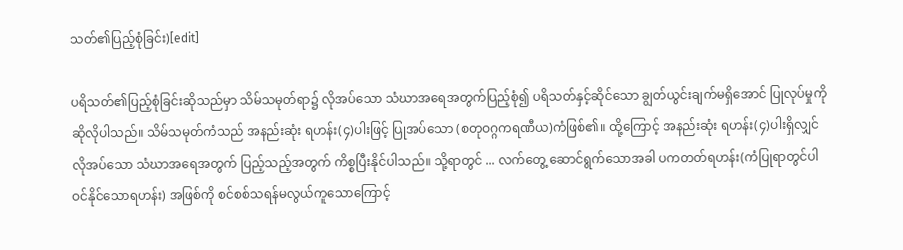သတ်၏ပြည့်စုံခြင်း)[edit]

ပရိသတ်၏ပြည့်စုံခြင်းဆိုသည်မှာ သိမ်သမုတ်ရာ၌ လိုအပ်သော သံဃာအရေအတွက်ပြည့်စုံ၍ ပရိသတ်နှင့်ဆိုင်သော ချွတ်ယွင်းချက်မရှိအောင် ပြုလုပ်မှုကိုဆိုလိုပါသည်။ သိမ်သမုတ်ကံသည် အနည်းဆုံး ရဟန်း(၄)ပါးဖြင့် ပြုအပ်သော (စတုဝဂ္ဂကရဏီယ)ကံဖြစ်၏။ ထို့ကြောင့် အနည်းဆုံး ရဟန်း(၄)ပါးရှိလျှင် လိုအပ်သော သံဃာအရေအတွက် ပြည့်သည့်အတွက် ကိစ္စပြီးနိုင်ပါသည်။ သို့ရာတွင် ... လက်တွေ့ ဆောင်ရွက်သောအခါ ပကတတ်ရဟန်း(ကံပြုရာတွင်ပါဝင်နိုင်သောရဟန်း) အဖြစ်ကို စင်စစ်သရန်မလွယ်ကူသောကြောင့်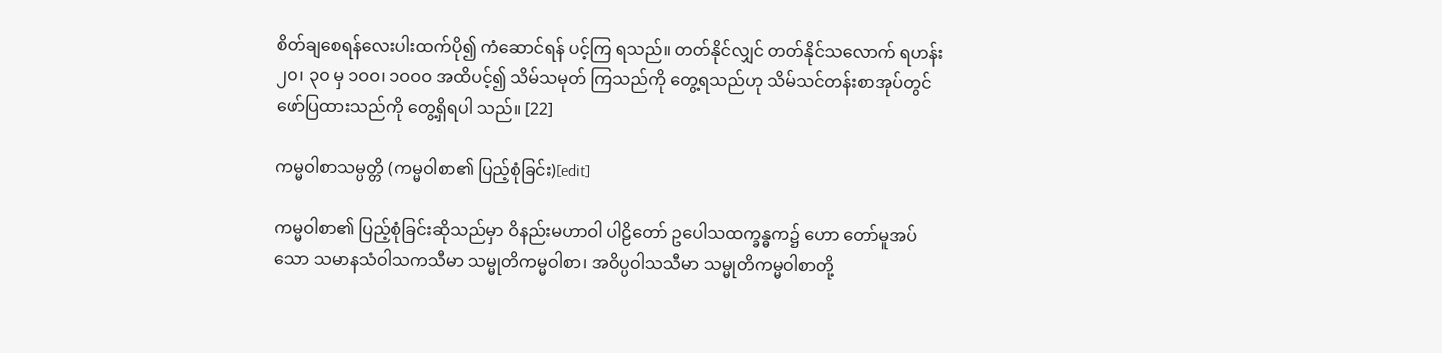စိတ်ချစေရန်လေးပါးထက်ပို၍ ကံဆောင်ရန် ပင့်ကြ ရသည်။ တတ်နိုင်လျှင် တတ်နိုင်သလောက် ရဟန်း ၂၀၊ ၃၀ မှ ၁ဝဝ၊ ၁ဝဝဝ အထိပင့်၍ သိမ်သမုတ် ကြသည်ကို တွေ့ရသည်ဟု သိမ်သင်တန်းစာအုပ်တွင် ဖော်ပြထားသည်ကို တွေ့ရှိရပါ သည်။ [22]

ကမ္မဝါစာသမ္ပတ္တိ (ကမ္မဝါစာ၏ ပြည့်စုံခြင်း)[edit]

ကမ္မဝါစာ၏ ပြည့်စုံခြင်းဆိုသည်မှာ ဝိနည်းမဟာဝါ ပါဠိတော် ဥပေါသထက္ခန္ဓက၌ ဟော တော်မူအပ်သော သမာနသံဝါသကသီမာ သမ္မုတိကမ္မဝါစာ၊ အဝိပ္ပဝါသသီမာ သမ္မုတိကမ္မဝါစာတို့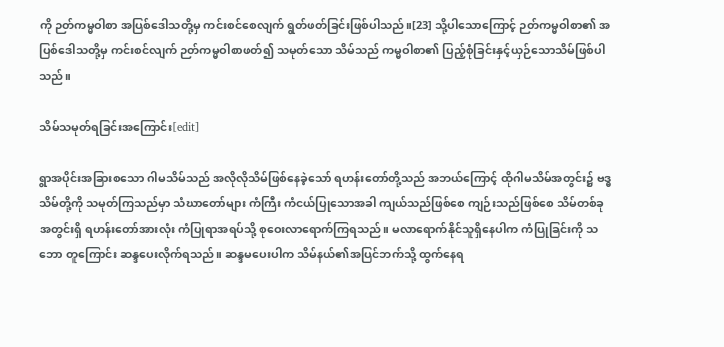ကို ဉတ်ကမ္မဝါစာ အပြစ်ဒေါသတို့မှ ကင်းစင်စေလျက် ရွတ်ဖတ်ခြင်းဖြစ်ပါသည်။[23] သို့ပါသောကြောင့် ဉတ်ကမ္မဝါစာ၏ အပြစ်ဒေါသတို့မှ ကင်းစင်လျက် ဉတ်ကမ္မဝါစာဖတ်၍ သမုတ်သော သိမ်သည် ကမ္မဝါစာ၏ ပြည့်စုံခြင်းနှင့်ယှဉ်သောသိမ်ဖြစ်ပါသည်။

သိမ်သမုတ်ရခြင်းအကြောင်း[edit]

ရွာအပိုင်းအခြားစသော ဂါမသိမ်သည် အလိုလိုသိမ်ဖြစ်နေခဲ့သော် ရဟန်းတော်တို့သည် အဘယ်ကြောင့် ထိုဂါမသိမ်အတွင်း၌ ဗဒ္ဓသိမ်တို့ကို သမုတ်ကြသည်မှာ သံဃာတော်များ ကံကြီး ကံငယ်ပြုသောအခါ ကျယ်သည်ဖြစ်စေ ကျဉ်းသည်ဖြစ်စေ သိမ်တစ်ခုအတွင်းရှိ ရဟန်းတော်အားလုံး ကံပြုရာအရပ်သို့ စုဝေးလာရောက်ကြရသည်။ မလာရောက်နိုင်သူရှိနေပါက ကံပြုခြင်းကို သဘော တူကြောင်း ဆန္ဒပေးလိုက်ရသည်။ ဆန္ဒမပေးပါက သိမ်နယ်၏အပြင်ဘက်သို့ ထွက်နေရ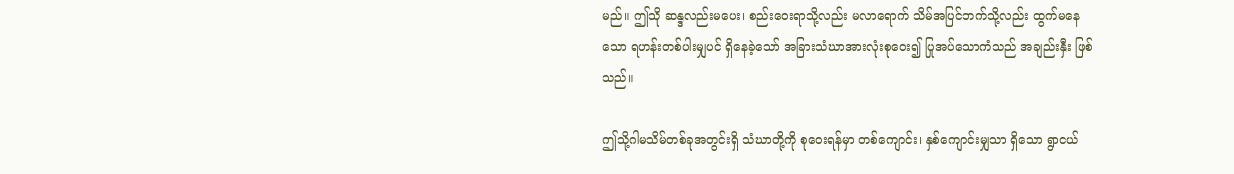မည်။ ဤသို ဆန္ဒလည်းမပေး၊ စည်းဝေးရာသို့လည်း မလာရောက် သိမ်အပြင်ဘက်သို့လည်း ထွက်မနေသော ရဟန်းတစ်ပါးမျှပင် ရှိနေခဲ့သော် အခြားသံဃာအားလုံးစုဝေး၍ ပြုအပ်သောကံသည် အချည်းနှီး ဖြစ်သည်။

ဤသို့ဂါမသိမ်တစ်ခုအတွင်းရှိ သံဃာတို့ကို စုဝေးရန်မှာ တစ်ကျောင်း၊ နှစ်ကျောင်းမျှသာ ရှိသော ရွာငယ်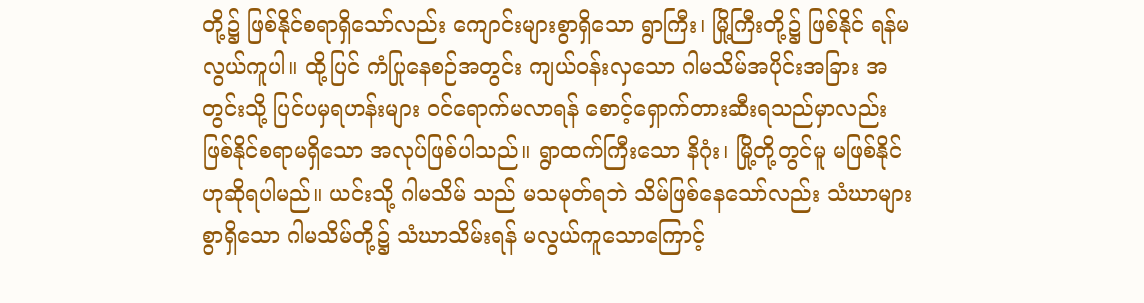တို့၌ ဖြစ်နိုင်စရာရှိသော်လည်း ကျောင်းများစွာရှိသော ရွာကြီး၊ မြို့ကြီးတို့၌ ဖြစ်နိုင် ရန်မလွယ်ကူပါ။ ထို့ပြင် ကံပြုနေစဉ်အတွင်း ကျယ်ဝန်းလှသော ဂါမသိမ်အပိုင်းအခြား အတွင်းသို့ ပြင်ပမှရဟန်းများ ဝင်ရောက်မလာရန် စောင့်ရှောက်တားဆီးရသည်မှာလည်း ဖြစ်နိုင်စရာမရှိသော အလုပ်ဖြစ်ပါသည်။ ရွာထက်ကြီးသော နိဂုံး၊ မြို့တို့တွင်မူ မဖြစ်နိုင်ဟုဆိုရပါမည်။ ယင်းသို့ ဂါမသိမ် သည် မသမုတ်ရဘဲ သိမ်ဖြစ်နေသော်လည်း သံဃာများစွာရှိသော ဂါမသိမ်တို့၌ သံဃာသိမ်းရန် မလွယ်ကူသောကြောင့်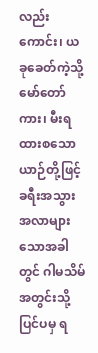လည်းကောင်း၊ ယခုခေတ်ကဲ့သို့ မော်တော်ကား၊ မီးရထားစသော ယာဉ်တို့ဖြင့် ခရီးအသွားအလာများသောအခါတွင် ဂါမသိမ်အတွင်းသို့ ပြင်ပမှ ရ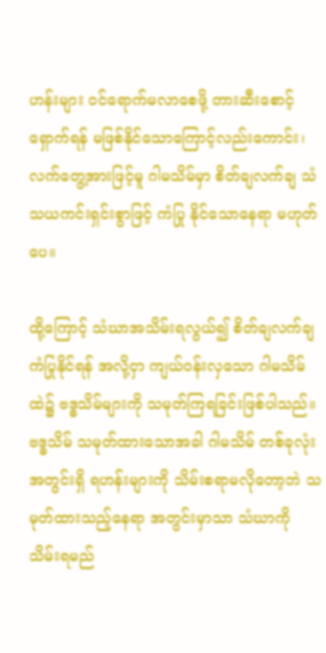ဟန်းများ ဝင်ရောက်မလာစေဖို့ တားဆီးစောင့်ရှောက်ရန် မဖြစ်နိုင်သောကြောင့်လည်းကောင်း၊ လက်တွေ့အားဖြင့်မူ ဂါမသိမ်မှာ စိတ်ချလက်ချ သံသယကင်းရှင်းစွာဖြင့် ကံပြု နိုင်သောနေရာ မဟုတ်ပေ။

ထို့ကြောင့် သံဃာအသိမ်းရလွယ်၍ စိတ်ချလက်ချ ကံပြုနိုင်ရန် အလို့ငှာ ကျယ်ဝန်းလှသော ဂါမသိမ်ထဲ၌ ဗဒ္ဓသိမ်များကို သမုတ်ကြရခြင်းဖြစ်ပါသည်။ ဗဒ္ဓသိမ် သမုတ်ထားသောအခါ ဂါမသိမ် တစ်ခုလုံးအတွင်းရှိ ရဟန်းများကို သိမ်းစရာမလိုတော့ဘဲ သမုတ်ထားသည့်နေရာ အတွင်းမှာသာ သံဃာကို သိမ်းရမည်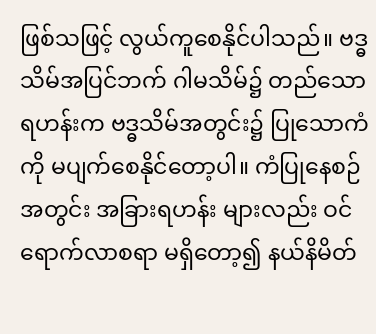ဖြစ်သဖြင့် လွယ်ကူစေနိုင်ပါသည်။ ဗဒ္ဓသိမ်အပြင်ဘက် ဂါမသိမ်၌ တည်သော ရဟန်းက ဗဒ္ဓသိမ်အတွင်း၌ ပြုသောကံကို မပျက်စေနိုင်တော့ပါ။ ကံပြုနေစဉ်အတွင်း အခြားရဟန်း များလည်း ဝင်ရောက်လာစရာ မရှိတော့၍ နယ်နိမိတ်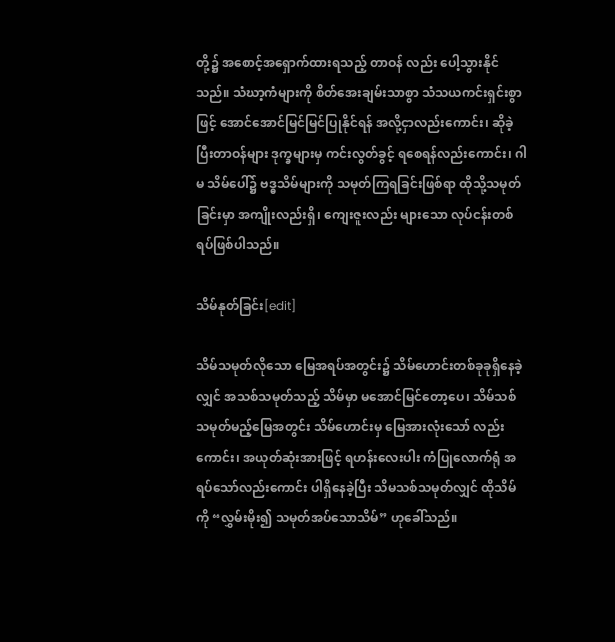တို့၌ အစောင့်အရှောက်ထားရသည့် တာဝန် လည်း ပေါ့သွားနိုင်သည်။ သံဃာ့ကံများကို စိတ်အေးချမ်းသာစွာ သံသယကင်းရှင်းစွာဖြင့် အောင်အောင်မြင်မြင်ပြုနိုင်ရန် အလို့ငှာလည်းကောင်း၊ ဆိုခဲ့ပြီးတာဝန်များ ဒုက္ခများမှ ကင်းလွတ်ခွင့် ရစေရန်လည်းကောင်း၊ ဂါမ သိမ်ပေါ်၌ ဗဒ္ဓသိမ်များကို သမုတ်ကြရခြင်းဖြစ်ရာ ထိုသို့သမုတ်ခြင်းမှာ အကျိုးလည်းရှိ၊ ကျေးဇူးလည်း များသော လုပ်ငန်းတစ်ရပ်ဖြစ်ပါသည်။

သိမ်နုတ်ခြင်း[edit]

သိမ်သမုတ်လိုသော မြေအရပ်အတွင်း၌ သိမ်ဟောင်းတစ်ခုခုရှိနေခဲ့လျှင် အသစ်သမုတ်သည့် သိမ်မှာ မအောင်မြင်တော့ပေ၊ သိမ်သစ်သမုတ်မည့်မြေအတွင်း သိမ်ဟောင်းမှ မြေအားလုံးသော် လည်းကောင်း၊ အယုတ်ဆုံးအားဖြင့် ရဟန်းလေးပါး ကံပြုလောက်ရုံ အရပ်သော်လည်းကောင်း ပါရှိနေခဲ့ပြီး သိမသစ်သမုတ်လျှင် ထိုသိမ်ကို “လွှမ်းမိုး၍ သမုတ်အပ်သောသိမ်” ဟုခေါ်သည်။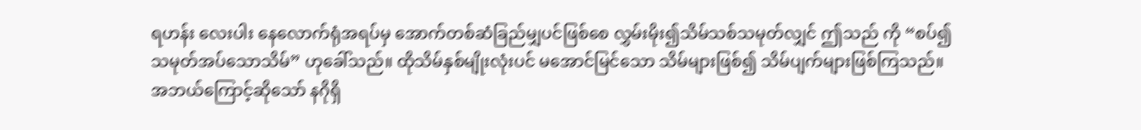ရဟန်း လေးပါး နေလောက်ရုံအရပ်မှ အောက်တစ်ဆံခြည်မျှပင်ဖြစ်စေ လွှမ်းမိုး၍သိမ်သစ်သမုတ်လျှင် ဤသည် ကို “စပ်၍သမုတ်အပ်သောသိမ်” ဟုခေါ်သည်။ ထိုသိမ်နှစ်မျိုးလုံးပင် မအောင်မြင်သော သိမ်များဖြစ်၍ သိမ်ပျက်များဖြစ်ကြသည်။ အဘယ်ကြောင့်ဆိုသော် နဂိုရှိ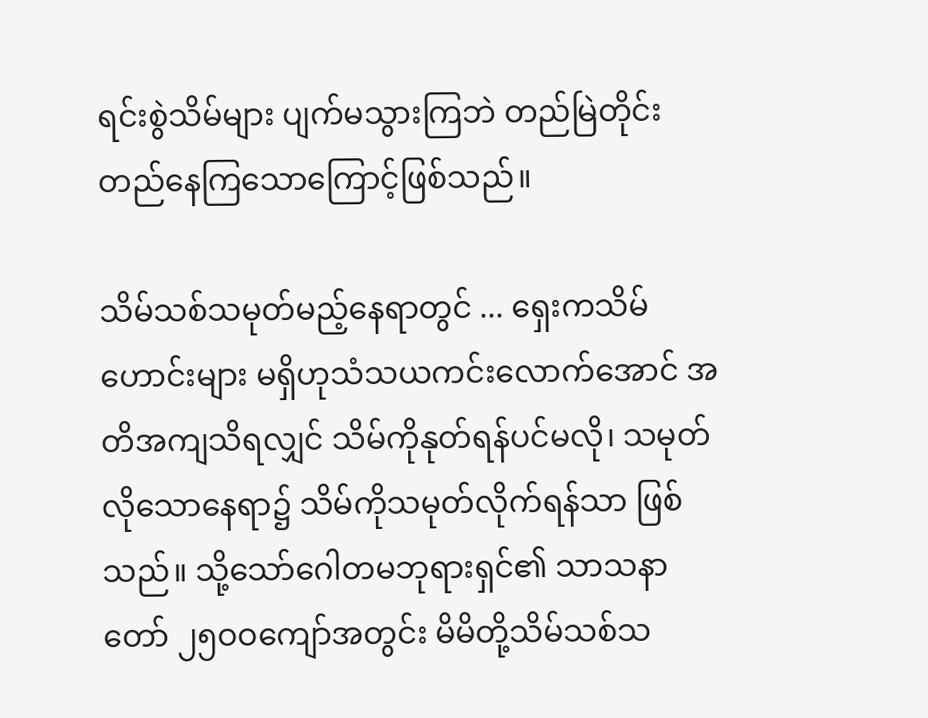ရင်းစွဲသိမ်များ ပျက်မသွားကြဘဲ တည်မြဲတိုင်း တည်နေကြသောကြောင့်ဖြစ်သည်။

သိမ်သစ်သမုတ်မည့်နေရာတွင် ... ရှေးကသိမ်ဟောင်းများ မရှိဟုသံသယကင်းလောက်အောင် အတိအကျသိရလျှင် သိမ်ကိုနုတ်ရန်ပင်မလို၊ သမုတ်လိုသောနေရာ၌ သိမ်ကိုသမုတ်လိုက်ရန်သာ ဖြစ်သည်။ သို့သော်ဂေါတမဘုရားရှင်၏ သာသနာတော် ၂၅ဝဝကျော်အတွင်း မိမိတို့သိမ်သစ်သ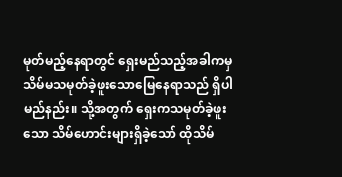မုတ်မည့်နေရာတွင် ရှေးမည်သည့်အခါကမှ သိမ်မသမုတ်ခဲ့ဖူးသောမြေနေရာသည် ရှိပါမည်နည်း။ သို့အတွက် ရှေးကသမုတ်ခဲ့ဖူးသော သိမ်ဟောင်းများရှိခဲ့သော် ထိုသိမ်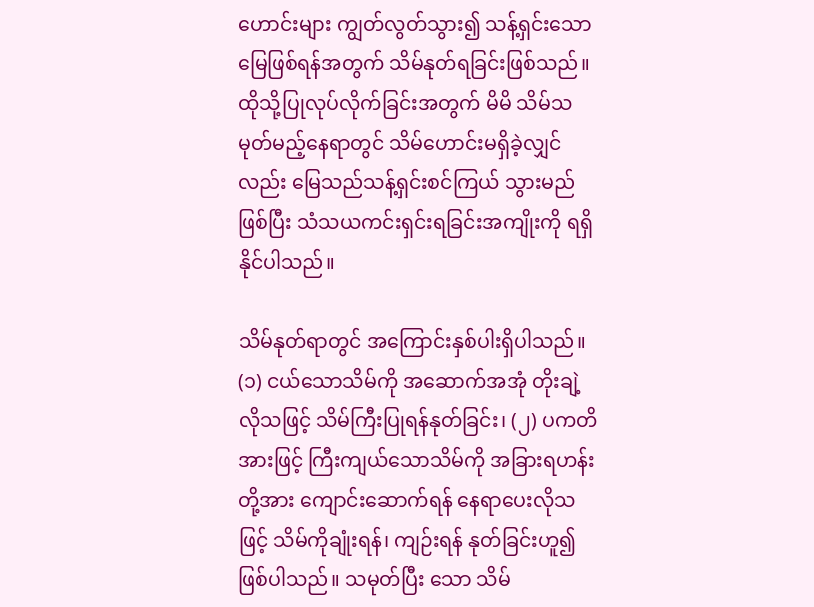ဟောင်းများ ကျွတ်လွတ်သွား၍ သန့်ရှင်းသောမြေဖြစ်ရန်အတွက် သိမ်နုတ်ရခြင်းဖြစ်သည်။ ထိုသို့ပြုလုပ်လိုက်ခြင်းအတွက် မိမိ သိမ်သမုတ်မည့်နေရာတွင် သိမ်ဟောင်းမရှိခဲ့လျှင်လည်း မြေသည်သန့်ရှင်းစင်ကြယ် သွားမည်ဖြစ်ပြီး သံသယကင်းရှင်းရခြင်းအကျိုးကို ရရှိနိုင်ပါသည်။

သိမ်နုတ်ရာတွင် အကြောင်းနှစ်ပါးရှိပါသည်။ (၁) ငယ်သောသိမ်ကို အဆောက်အအုံ တိုးချဲ့ လိုသဖြင့် သိမ်ကြီးပြုရန်နုတ်ခြင်း၊ (၂) ပကတိအားဖြင့် ကြီးကျယ်သောသိမ်ကို အခြားရဟန်းတို့အား ကျောင်းဆောက်ရန် နေရာပေးလိုသဖြင့် သိမ်ကိုချုံးရန်၊ ကျဉ်းရန် နုတ်ခြင်းဟူ၍ဖြစ်ပါသည်။ သမုတ်ပြီး သော သိမ်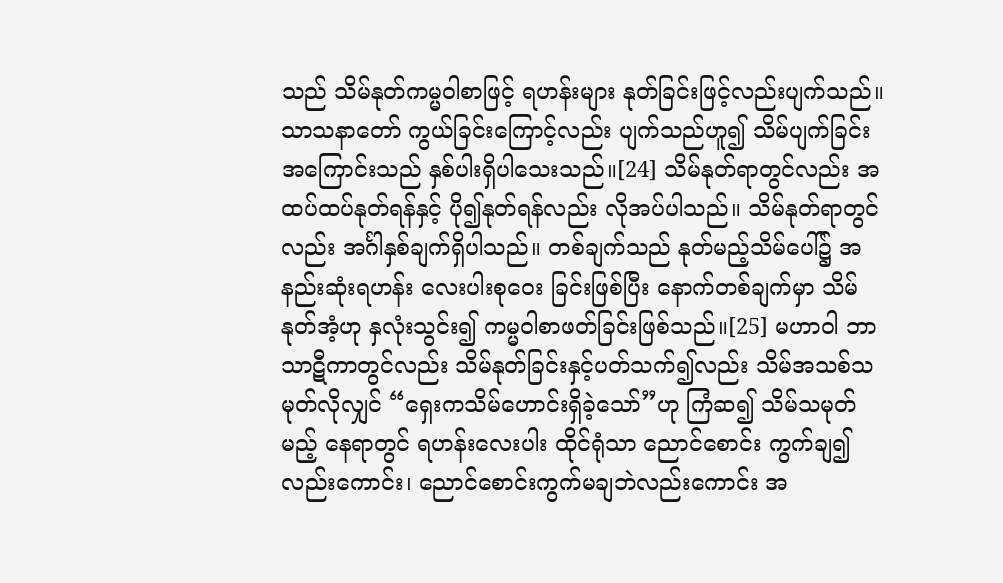သည် သိမ်နုတ်ကမ္မဝါစာဖြင့် ရဟန်းများ နုတ်ခြင်းဖြင့်လည်းပျက်သည်။ သာသနာတော် ကွယ်ခြင်းကြောင့်လည်း ပျက်သည်ဟူ၍ သိမ်ပျက်ခြင်းအကြောင်းသည် နှစ်ပါးရှိပါသေးသည်။[24] သိမ်နုတ်ရာတွင်လည်း အထပ်ထပ်နုတ်ရန်နှင့် ပို၍နုတ်ရန်လည်း လိုအပ်ပါသည်။ သိမ်နုတ်ရာတွင် လည်း အင်္ဂါနှစ်ချက်ရှိပါသည်။ တစ်ချက်သည် နုတ်မည့်သိမ်ပေါ်၌ အနည်းဆုံးရဟန်း လေးပါးစုဝေး ခြင်းဖြစ်ပြီး နောက်တစ်ချက်မှာ သိမ်နုတ်အံ့ဟု နှလုံးသွင်း၍ ကမ္မဝါစာဖတ်ခြင်းဖြစ်သည်။[25] မဟာဝါ ဘာသာဋီကာတွင်လည်း သိမ်နုတ်ခြင်းနှင့်ပတ်သက်၍လည်း သိမ်အသစ်သမုတ်လိုလျှင် “ရှေးကသိမ်ဟောင်းရှိခဲ့သော်”ဟု ကြံဆ၍ သိမ်သမုတ်မည့် နေရာတွင် ရဟန်းလေးပါး ထိုင်ရုံသာ ညောင်စောင်း ကွက်ချ၍လည်းကောင်း၊ ညောင်စောင်းကွက်မချဘဲလည်းကောင်း အ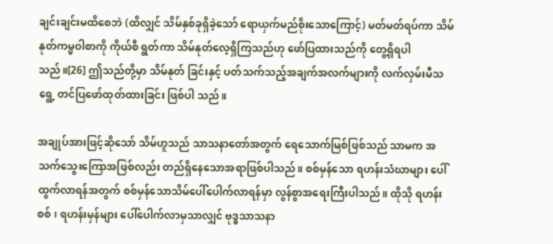ချင်းချင်းမထိစေဘဲ (ထိလျှင် သိမ်နှစ်ခုရှိခဲ့သော် ရောယှက်မည်စိုးသောကြောင့်) မတ်မတ်ရပ်ကာ သိမ်နုတ်ကမ္မဝါစာကို ကိုယ်စီ ရွတ်ကာ သိမ်နုတ်လေ့ရှိကြသည်ဟု ဖော်ပြထားသည်ကို တွေ့ရှိရပါသည်။[26] ဤသည်တို့မှာ သိမ်နုတ် ခြင်းနှင့် ပတ်သက်သည့်အချက်အလက်များကို လက်လှမ်းမီသရွေ့ တင်ပြဖော်ထုတ်ထားခြင်း ဖြစ်ပါ သည်။

အချုပ်အားဖြင့်ဆိုသော် သိမ်ဟူသည် သာသနာတော်အတွက် ရေသောက်မြစ်ဖြစ်သည် သာမက အသက်သွေးကြောအဖြစ်လည်း တည်ရှိနေသောအရာဖြစ်ပါသည်။ စစ်မှန်သော ရဟန်းသံဃာများ ပေါ်ထွက်လာရန်အတွက် စစ်မှန်သောသိမ်ပေါ်ပေါက်လာရန်မှာ လွန်စွာအရေးကြီးပါသည်။ ထိုသို ရဟန်းစစ်၊ ရဟန်းမှန်များ ပေါ်ပေါက်လာမှသာလျှင် ဗုဒ္ဓသာသနာ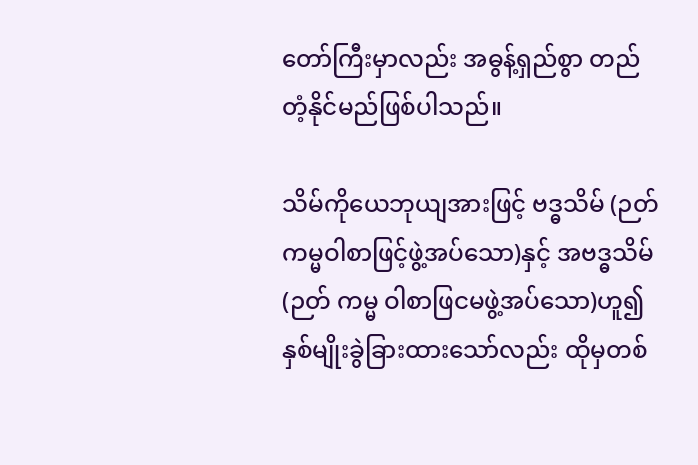တော်ကြီးမှာလည်း အဓွန့်ရှည်စွာ တည်တံ့နိုင်မည်ဖြစ်ပါသည်။

သိမ်ကိုယေဘုယျအားဖြင့် ဗဒ္ဓသိမ် (ဉတ်ကမ္မဝါစာဖြင့်ဖွဲ့အပ်သော)နှင့် အဗဒ္ဓသိမ် (ဉတ် ကမ္မ ဝါစာဖြငမဖွဲ့အပ်သော)ဟူ၍ နှစ်မျိုးခွဲခြားထားသော်လည်း ထိုမှတစ်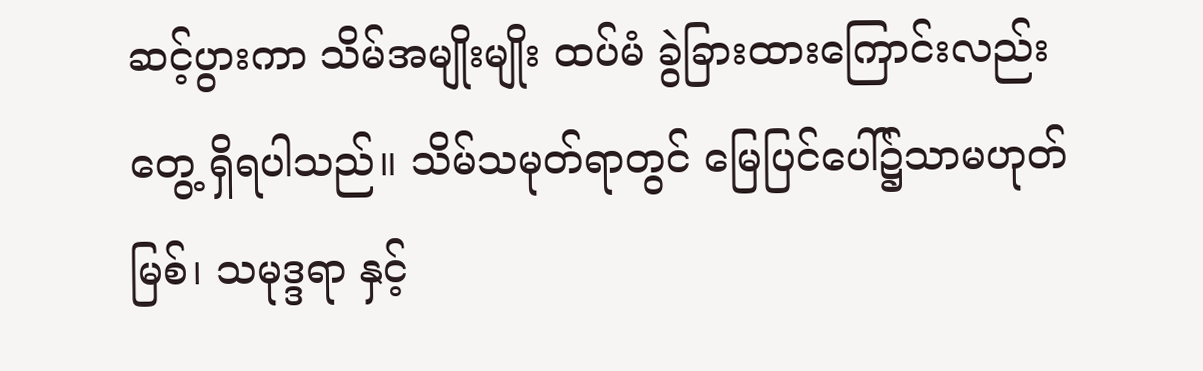ဆင့်ပွားကာ သိမ်အမျိုးမျိုး ထပ်မံ ခွဲခြားထားကြောင်းလည်း တွေ့ ရှိရပါသည်။ သိမ်သမုတ်ရာတွင် မြေပြင်ပေါ်၌သာမဟုတ် မြစ်၊ သမုဒ္ဒရာ နှင့်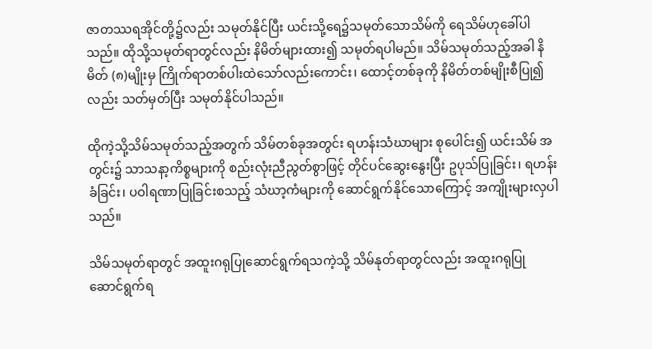ဇာတဿရအိုင်တို့၌လည်း သမုတ်နိုင်ပြီး ယင်းသို့ရေ၌သမုတ်သောသိမ်ကို ရေသိမ်ဟုခေါ်ပါ သည်။ ထိုသို့သမုတ်ရာတွင်လည်း နိမိတ်များထား၍ သမုတ်ရပါမည်။ သိမ်သမုတ်သည့်အခါ နိမိတ် (၈)မျိုးမှ ကြိုက်ရာတစ်ပါးထဲသော်လည်းကောင်း၊ ထောင့်တစ်ခုကို နိမိတ်တစ်မျိုးစီပြု၍လည်း သတ်မှတ်ပြီး သမုတ်နိုင်ပါသည်။

ထိုကဲ့သို့သိမ်သမုတ်သည့်အတွက် သိမ်တစ်ခုအတွင်း ရဟန်းသံဃာများ စုပေါင်း၍ ယင်းသိမ် အတွင်း၌ သာသနာ့ကိစ္စများကို စည်းလုံးညီညွတ်စွာဖြင့် တိုင်ပင်ဆွေးနွေးပြီး ဥပုသ်ပြုခြင်း၊ ရဟန်း ခံခြင်း၊ ပဝါရဏာပြုခြင်းစသည့် သံဃာ့ကံများကို ဆောင်ရွက်နိုင်သောကြောင့် အကျိုးများလှပါသည်။

သိမ်သမုတ်ရာတွင် အထူးဂရုပြုဆောင်ရွက်ရသကဲ့သို့ သိမ်နုတ်ရာတွင်လည်း အထူးဂရုပြု ဆောင်ရွက်ရ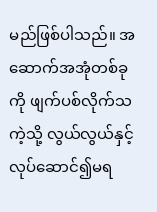မည်ဖြစ်ပါသည်။ အဆောက်အအုံတစ်ခုကို ဖျက်ပစ်လိုက်သကဲ့သို့ လွယ်လွယ်နှင့် လုပ်ဆောင်၍မရ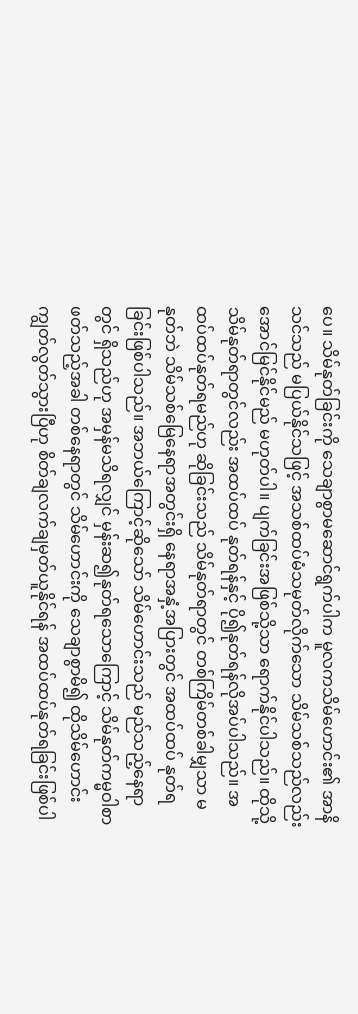ပေ။ သိမ်နုတ်ခြင်းကို သေချာစွာမဆောင်ရွက်ပါက မူလကသိမ်ဟောင်း၏ အာနိ သင်သည် မပြယ်နိုင်သဖြင့် အသစ်ထပ်မံသမုတ်လိုက်သော သိမ်သစ်သည်လည်း အောင်မြင်နိုင်မည် မဟုတ်ပါ။ ပျက်ခြင်းအဖြစ်သို့သာ ရောက်နိုင်ပါသည်။ ထိုသို့သိမ်နုတ်ရာတွင်လည်း အထပ်ထပ် နုတ်ရန်နှင့် ပို၍နုတ်ရန်လိုအပ်ပါသည်။ အထပ်ထပ်နုတ်ရမည်ဟု ဆိုခြင်းသည် သိမ်နုတ်ရာတွင် တစ်ကြိမ်တစ်ခါမျှသာ မနုတ်ဘဲ သိမ်သစ်မြေနေရာအတွင်းရှိ နေရာအနှံ့အပြားတွင် အထပ်ထပ် နုတ်ရခြင်းဖြစ်ပါသည်။ အဘယ်ကြောင့်ဆိုသော် သိမ်ဟောင်းသည် မည်သည့်နေရာတွင် ရှိသည်ဟု အမှန်မသိရလျှင် မှန်းဆ၍နုတ်ရသောကြောင့် သိမ်နုတ်ကမ္မဝါစာဖတ်သည့်အခါ တစ်နေရာတွင် သိမ်ဟောင်းကို သေချာစွာမိ၍ ထိုသိမ်ဟောင်းကျွတ်လွတ်သွားပြီဟု စိတ်ချလက်ချမှတ်ယူနိုင်ရန် အထပ်ထပ်နုတ်ရခြင်းဖြစ်ပါ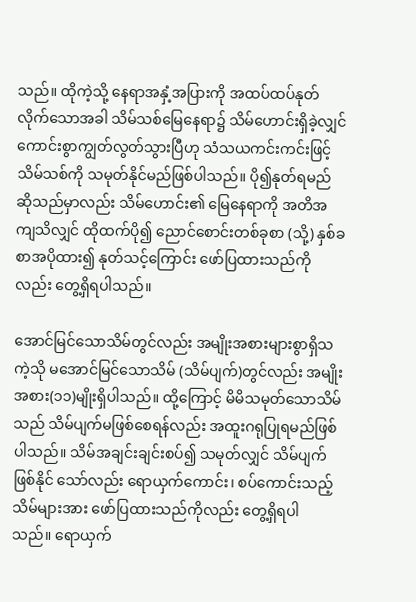သည်။ ထိုကဲ့သို့ နေရာအနှံ့အပြားကို အထပ်ထပ်နုတ်လိုက်သောအခါ သိမ်သစ်မြေနေရာ၌ သိမ်ဟောင်းရှိခဲ့လျှင် ကောင်းစွာကျွတ်လွတ်သွားပြီဟု သံသယကင်းကင်းဖြင့် သိမ်သစ်ကို သမုတ်နိုင်မည်ဖြစ်ပါသည်။ ပို၍နုတ်ရမည်ဆိုသည်မှာလည်း သိမ်ဟောင်း၏ မြေနေရာကို အတိအကျသိလျှင် ထိုထက်ပို၍ ညောင်စောင်းတစ်ခုစာ (သို့) နှစ်ခစာအပိုထား၍ နုတ်သင့်ကြောင်း ဖော်ပြထားသည်ကိုလည်း တွေ့ရှိရပါသည်။

အောင်မြင်သောသိမ်တွင်လည်း အမျိုးအစားများစွာရှိသကဲ့သို မအောင်မြင်သောသိမ် (သိမ်ပျက်)တွင်လည်း အမျိုးအစား(၁၁)မျိုးရှိပါသည်။ ထို့ကြောင့် မိမိသမုတ်သောသိမ်သည် သိမ်ပျက်မဖြစ်စေရန်လည်း အထူးဂရုပြုရမည်ဖြစ်ပါသည်။ သိမ်အချင်းချင်းစပ်၍ သမုတ်လျှင် သိမ်ပျက်ဖြစ်နိုင် သော်လည်း ရောယှက်ကောင်း၊ စပ်ကောင်းသည့်သိမ်များအား ဖော်ပြထားသည်ကိုလည်း တွေ့ရှိရပါ သည်။ ရောယှက်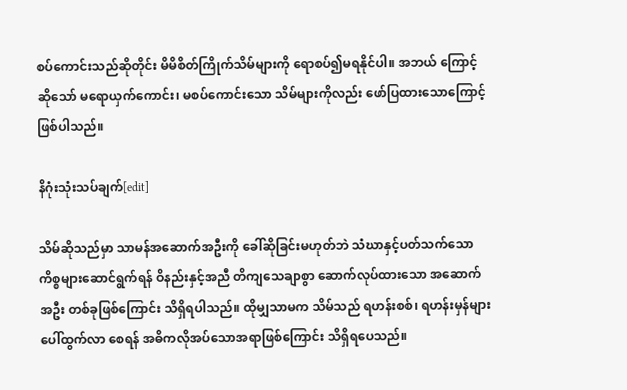စပ်ကောင်းသည်ဆိုတိုင်း မိမိစိတ်ကြိုက်သိမ်များကို ရောစပ်၍မရနိုင်ပါ။ အဘယ် ကြောင့်ဆိုသော် မရောယှက်ကောင်း၊ မစပ်ကောင်းသော သိမ်များကိုလည်း ဖော်ပြထားသောကြောင့် ဖြစ်ပါသည်။

နိဂုံးသုံးသပ်ချက်[edit]

သိမ်ဆိုသည်မှာ သာမန်အဆောက်အဦးကို ခေါ်ဆိုခြင်းမဟုတ်ဘဲ သံဃာနှင့်ပတ်သက်သော ကိစ္စများဆောင်ရွက်ရန် ဝိနည်းနှင့်အညီ တိကျသေချာစွာ ဆောက်လုပ်ထားသော အဆောက်အဦး တစ်ခုဖြစ်ကြောင်း သိရှိရပါသည်။ ထိုမျှသာမက သိမ်သည် ရဟန်းစစ်၊ ရဟန်းမှန်များ ပေါ်ထွက်လာ စေရန် အဓိကလိုအပ်သောအရာဖြစ်ကြောင်း သိရှိရပေသည်။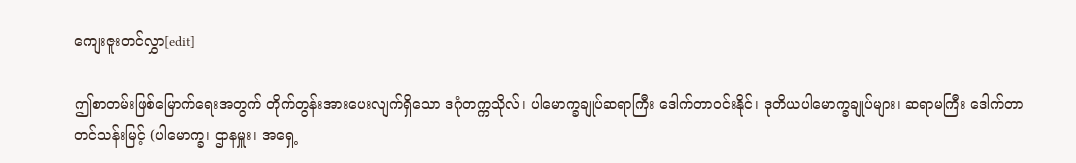ကျေးဇူးတင်လွှာ[edit]

ဤစာတမ်းဖြစ်မြောက်ရေးအတွက် တိုက်တွန်းအားပေးလျက်ရှိသော ဒဂုံတက္ကသိုလ်၊ ပါမောက္ခချုပ်ဆရာကြီး ဒေါက်တာဝင်းနိုင်၊ ဒုတိယပါမောက္ခချုပ်များ၊ ဆရာမကြီး ဒေါက်တာ တင်သန်းမြင့် (ပါမောက္ခ၊ ဌာနမှူး၊ အရှေ့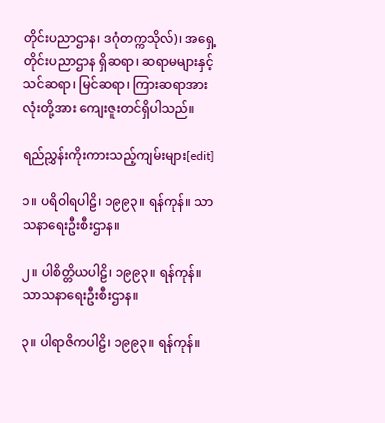တိုင်းပညာဌာန၊ ဒဂုံတက္ကသိုလ်)၊ အရှေ့တိုင်းပညာဌာန ရှိဆရာ၊ ဆရာမများနှင့် သင်ဆရာ၊ မြင်ဆရာ၊ ကြားဆရာအားလုံးတို့အား ကျေးဇူးတင်ရှိပါသည်။

ရည်ညွှန်းကိုးကားသည့်ကျမ်းများ[edit]

၁။ ပရိဝါရပါဠိ၊ ၁၉၉၃။ ရန်ကုန်။ သာသနာရေးဦးစီးဌာန။

၂။ ပါစိတ္တိယပါဠိ၊ ၁၉၉၃။ ရန်ကုန်။ သာသနာရေးဦးစီးဌာန။

၃။ ပါရာဇိကပါဠိ၊ ၁၉၉၃။ ရန်ကုန်။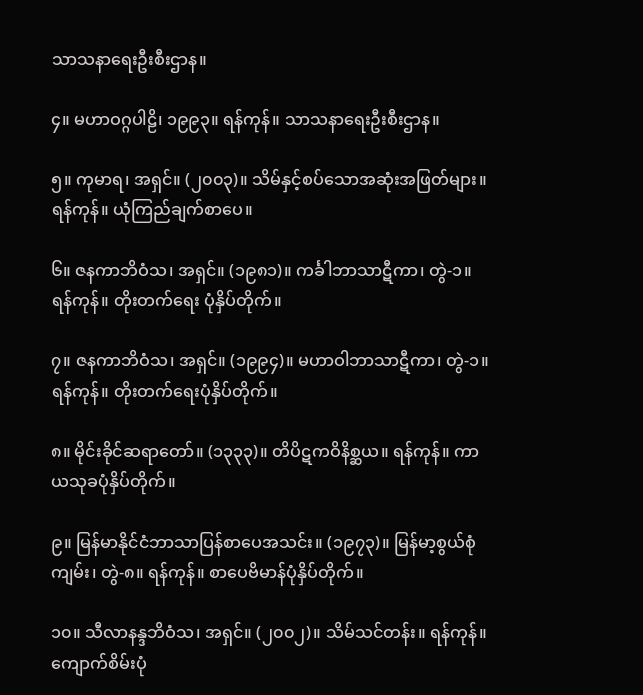သာသနာရေးဦးစီးဌာန။

၄။ မဟာဝဂ္ဂပါဠိ၊ ၁၉၉၃။ ရန်ကုန်။ သာသနာရေးဦးစီးဌာန။

၅။ ကုမာရ၊ အရှင်။ (၂၀၀၃)။ သိမ်နှင့်စပ်သောအဆုံးအဖြတ်များ။ ရန်ကုန်။ ယုံကြည်ချက်စာပေ။

၆။ ဇနကာဘိဝံသ၊ အရှင်။ (၁၉၈၁)။ ကင်္ခါဘာသာဋီကာ၊ တွဲ-၁။ ရန်ကုန်။ တိုးတက်ရေး ပုံနှိပ်တိုက်။

၇။ ဇနကာဘိဝံသ၊ အရှင်။ (၁၉၉၄)။ မဟာဝါဘာသာဋီကာ၊ တွဲ-၁။ ရန်ကုန်။ တိုးတက်ရေးပုံနှိပ်တိုက်။

၈။ မိုင်းခိုင်ဆရာတော်။ (၁၃၃၃)။ တိပိဋကဝိနိစ္ဆယ။ ရန်ကုန်။ ကာယသုခပုံနှိပ်တိုက်။

၉။ မြန်မာနိုင်ငံဘာသာပြန်စာပေအသင်း။ (၁၉၇၃)။ မြန်မာ့စွယ်စုံကျမ်း၊ တွဲ-၈။ ရန်ကုန်။ စာပေဗိမာန်ပုံနှိပ်တိုက်။

၁၀။ သီလာနန္ဒဘိဝံသ၊ အရှင်။ (၂၀၀၂)။ သိမ်သင်တန်း။ ရန်ကုန်။ ကျောက်စိမ်းပုံ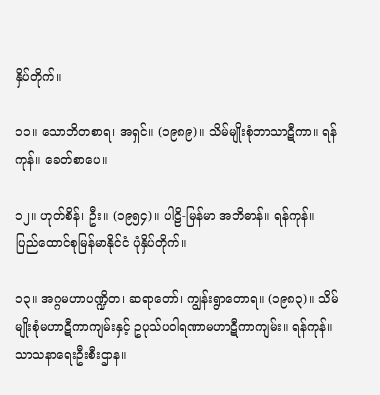နှိပ်တိုက်။

၁၁။ သောဘိတစာရ၊ အရှင်။ (၁၉၈၉)။ သိမ်မျိုးစုံဘာသာဋီကာ။ ရန်ကုန်။ ခေတ်စာပေ။

၁၂။ ဟုတ်စိန်၊ ဦး။ (၁၉၅၄)။ ပါဠိ-မြန်မာ အဘိဓာန်။ ရန်ကုန်။ ပြည်ထောင်စုမြန်မာနိုင်ငံ ပုံနှိပ်တိုက်။

၁၃။ အဂ္ဂမဟာပဏ္ဍိတ၊ ဆရာတော်၊ ကျွန်းရွာတောရ။ (၁၉၈၃)။ သိမ်မျိုးစုံမဟာဋီကာကျမ်းနှင့် ဥပုသ်ပဝါရဏာမဟာဋီကာကျမ်း။ ရန်ကုန်။ သာသနာရေးဦးစီးဌာန။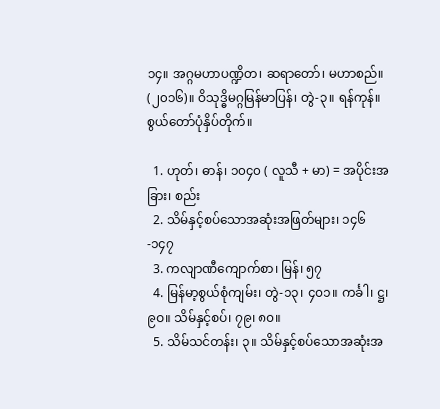၁၄။ အဂ္ဂမဟာပဏ္ဍိတ၊ ဆရာတော်၊ မဟာစည်။ (၂၀၁၆)။ ဝိသုဒ္ဓိမဂ္ဂမြန်မာပြန်၊ တွဲ-၃။ ရန်ကုန်။ စွယ်တော်ပုံနှိပ်တိုက်။

  1. ဟုတ်၊ ဓာန်၊ ၁၀၄၀ ( လူသီ + မာ) = အပိုင်းအခြား၊ စည်း
  2. သိမ်နှင့်စပ်သောအဆုံးအဖြတ်များ၊ ၁၄၆-၁၄၇
  3. ကလျာဏီကျောက်စာ၊ မြန်၊ ၅၇
  4. မြန်မာ့စွယ်စုံကျမ်း၊ တွဲ-၁၃၊ ၄၀၁။ ကင်္ခါ၊ ဋ္ဌ၊ ၉ဝ။ သိမ်နှင့်စပ်၊ ၇၉၊ ၈၀။
  5. သိမ်သင်တန်း၊ ၃။ သိမ်နှင့်စပ်သောအဆုံးအ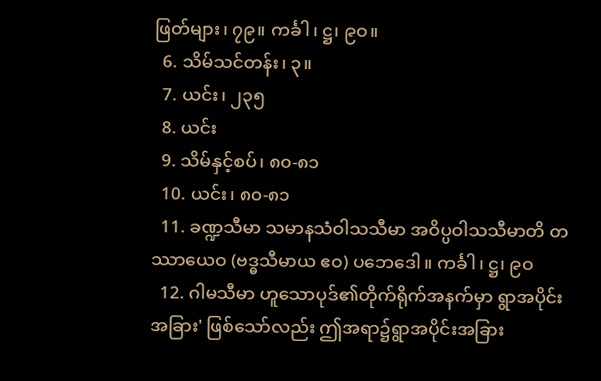ဖြတ်များ၊ ၇၉။ ကင်္ခါ၊ ဋ္ဌ၊ ၉ဝ။
  6. သိမ်သင်တန်း၊ ၃။
  7. ယင်း၊ ၂၃၅
  8. ယင်း
  9. သိမ်နှင့်စပ်၊ ၈၀-၈၁
  10. ယင်း၊ ၈၀-၈၁
  11. ခဏ္ဍသီမာ သမာနသံဝါသသီမာ အဝိပ္ပဝါသသီမာတိ တဿာယေဝ (ဗဒ္ဓသီမာယ ဧဝ) ပဘေဒေါ။ ကင်္ခါ၊ ဋ္ဌ၊ ၉ဝ
  12. ဂါမသီမာ ဟူသောပုဒ်၏တိုက်ရိုက်အနက်မှာ ရွာအပိုင်းအခြား' ဖြစ်သော်လည်း ဤအရာ၌ရွာအပိုင်းအခြား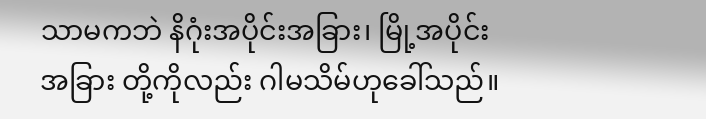သာမကဘဲ နိဂုံးအပိုင်းအခြား၊ မြို့အပိုင်းအခြား တို့ကိုလည်း ဂါမသိမ်ဟုခေါ်သည်။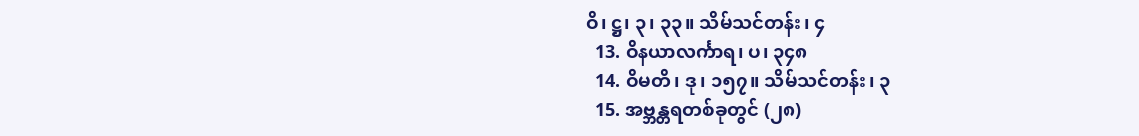ဝိ၊ ဋ္ဌ၊ ၃၊ ၃၃။ သိမ်သင်တန်း၊ ၄
  13. ဝိနယာလင်္ကာရ၊ ပ၊ ၃၄၈
  14. ဝိမတိ၊ ဒု၊ ၁၅၇။ သိမ်သင်တန်း၊ ၃
  15. အဗ္ဘန္တရတစ်ခုတွင် (၂၈)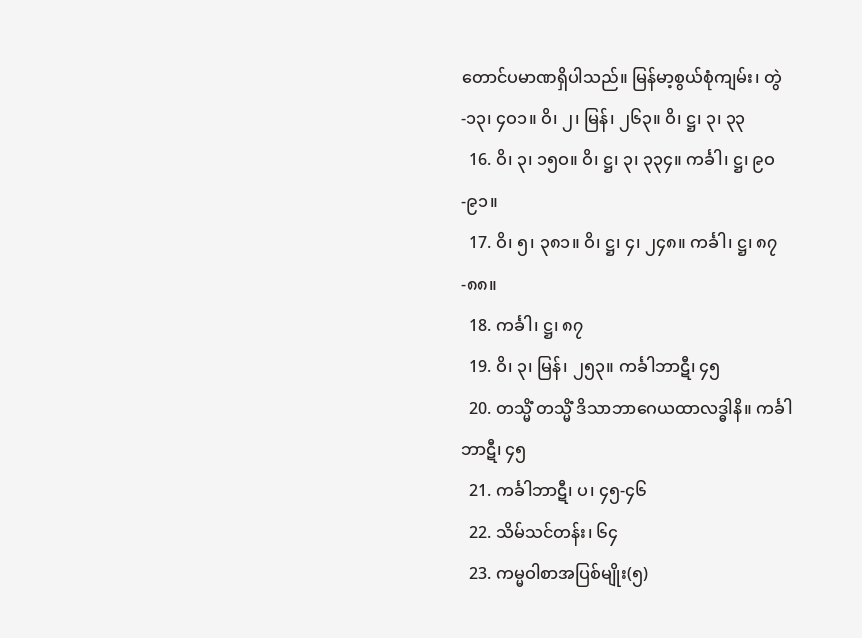တောင်ပမာဏရှိပါသည်။ မြန်မာ့စွယ်စုံကျမ်း၊ တွဲ-၁၃၊ ၄ဝ၁။ ဝိ၊ ၂၊ မြန်၊ ၂၆၃။ ဝိ၊ ဋ္ဌ၊ ၃၊ ၃၃
  16. ဝိ၊ ၃၊ ၁၅ဝ။ ဝိ၊ ဋ္ဌ၊ ၃၊ ၃၃၄။ ကင်္ခါ၊ ဋ္ဌ၊ ၉ဝ-၉၁။
  17. ဝိ၊ ၅၊ ၃၈၁။ ဝိ၊ ဋ္ဌ၊ ၄၊ ၂၄၈။ ကင်္ခါ၊ ဋ္ဌ၊ ၈၇-၈၈။
  18. ကင်္ခါ၊ ဋ္ဌ၊ ၈၇
  19. ဝိ၊ ၃၊ မြန်၊ ၂၅၃။ ကင်္ခါဘာဋီ၊ ၄၅
  20. တသ္မိံ တသ္မိံ ဒိသာဘာဂေယထာလဒ္ဓါနိ။ ကင်္ခါဘာဋီ၊ ၄၅
  21. ကင်္ခါဘာဋီ၊ ပ၊ ၄၅-၄၆
  22. သိမ်သင်တန်း၊ ၆၄
  23. ကမ္မဝါစာအပြစ်မျိုး(၅)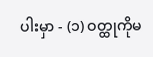ပါးမှာ - (၁) ဝတ္ထုကိုမ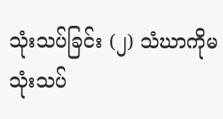သုံးသပ်ခြင်း (၂) သံဃာကိုမသုံးသပ်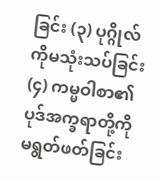ခြင်း (၃) ပုဂ္ဂိုလ်ကိုမသုံးသပ်ခြင်း (၄) ကမ္မဝါစာ၏ပုဒ်အက္ခရာတို့ကို မရွတ်ဖတ်ခြင်း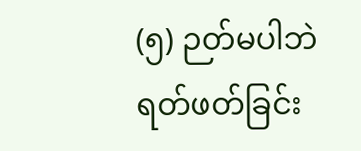(၅) ဉတ်မပါဘဲရတ်ဖတ်ခြင်း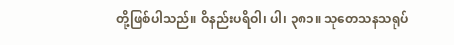တို့ဖြစ်ပါသည်။ ဝိနည်းပရိဝါ၊ ပါ၊ ၃၈၁။ သုတေသနသရုပ်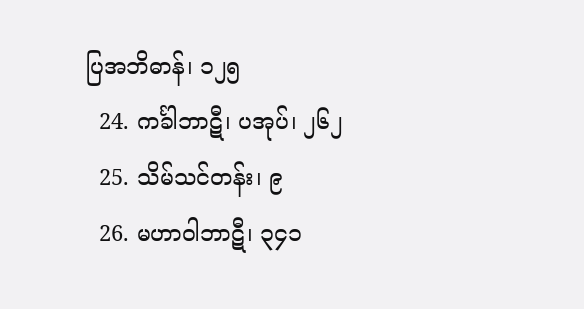ပြအဘိဓာန်၊ ၁၂၅
  24. ကင်္ခါဘာဋီ၊ ပအုပ်၊ ၂၆၂
  25. သိမ်သင်တန်း၊ ၉
  26. မဟာဝါဘာဋီ၊ ၃၄၁